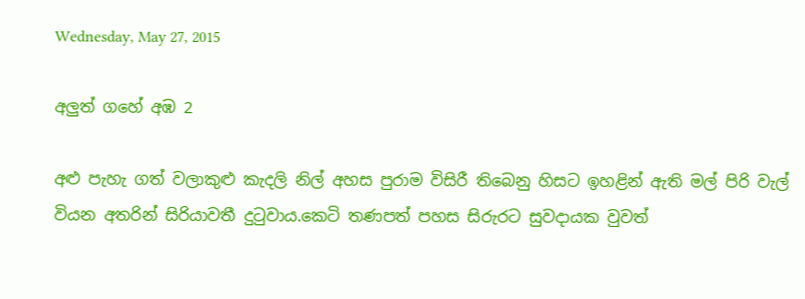Wednesday, May 27, 2015

අලුත් ගහේ අඹ 2

අළු පැහැ ගත් වලාකුළු කැදලි නිල් අහස පුරාම විසිරී තිබෙනු හිසට ඉහළින් ඇති මල් පිරි වැල් වියන අතරින් සිරියාවතී දුටුවාය.කෙටි තණපත් පහස සිරුරට සුවදායක වුවත්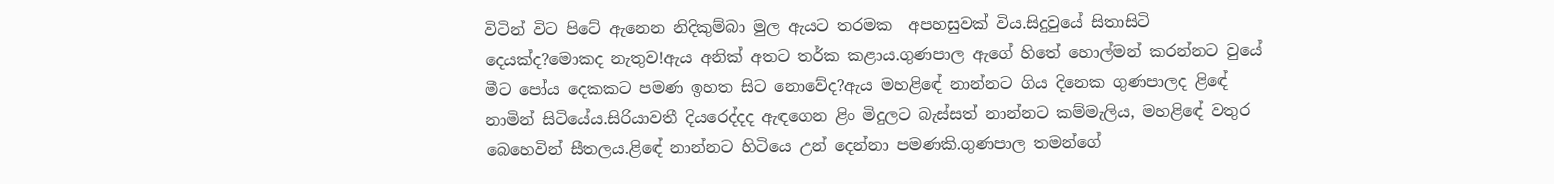විටින් විට පිටේ ඇනෙන නිදිකුම්බා මුල ඇයට තරමක  අපහසුවක් විය.සිදුවුයේ සිතාසිටි දෙයක්ද?මොකද නැතුව!ඇය අනික් අතට තර්ක කළාය.ගුණපාල ඇගේ හිතේ හොල්මන් කරන්නට වුයේ මීට පෝය දෙකකට පමණ ඉහත සිට නොවේද?ඇය මහළිඳේ නාන්නට ගිය දිනෙක ගුණපාලද ළිඳේ නාමින් සිටියේය.සිරියාවතී දියරෙද්දද ඇඳගෙන ළිං මිදුලට බැස්සත් නාන්නට කම්මැලිය, මහළිඳේ වතුර බෙහෙවින් සීතලය.ළිඳේ නාන්නට හිටියෙ උන් දෙන්නා පමණකි.ගුණපාල තමන්ගේ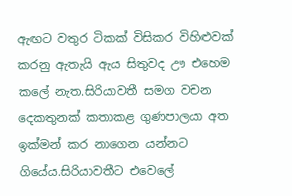ඇඟට වතුර ටිකක් විසිකර විහිළුවක් කරනු ඇතැයි ඇය සිතුවද ඌ එහෙම කලේ නැත.සිරියාවතී සමග වචන දෙකතුනක් කතාකළ ගුණපාලයා අත ඉක්මන් කර නාගෙන යන්නට ගියේය.සිරියාවතීට එවෙලේ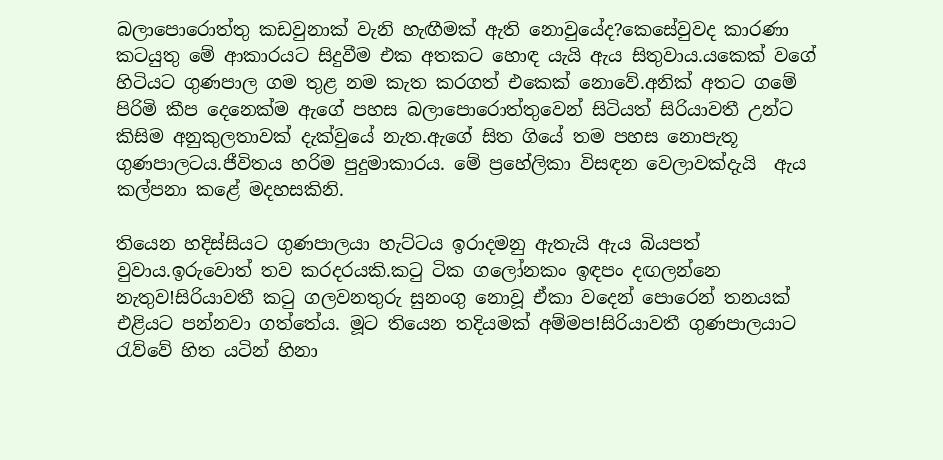බලාපොරොත්තු කඩවුනාක් වැනි හැඟීමක් ඇති නොවුයේද?කෙසේවුවද කාරණා කටයුතු මේ ආකාරයට සිදුවීම එක අතකට හොඳ යැයි ඇය සිතුවාය.යකෙක් වගේ හිටියට ගුණපාල ගම තුළ නම කැත කරගත් එකෙක් නොවේ.අනික් අතට ගමේ පිරිමි කීප දෙනෙක්ම ඇගේ පහස බලාපොරොත්තුවෙන් සිටියත් සිරියාවතී උන්ට කිසිම අනුකුලතාවක් දැක්වුයේ නැත.ඇගේ සිත ගියේ තම පහස නොපැතූ ගුණපාලටය.ජීවිතය හරිම පුදුමාකාරය. මේ ප්‍රහේලිකා විසඳන වෙලාවක්දැයි  ඇය කල්පනා කළේ මදහසකිනි.

තියෙන හදිස්සියට ගුණපාලයා හැට්ටය ඉරාදමනු ඇතැයි ඇය බියපත් වුවාය.ඉරුවොත් තව කරදරයකි.කටු ටික ගලෝනකං ඉඳපං දඟලන්නෙ නැතුව!සිරියාවතී කටු ගලවනතුරු සුනංගු නොවූ ඒකා වදෙන් පොරෙන් තනයක් එළියට පන්නවා ගත්තේය. මූට තියෙන තදියමක් අම්මප!සිරියාවතී ගුණපාලයාට රැව්වේ හිත යටින් හිනා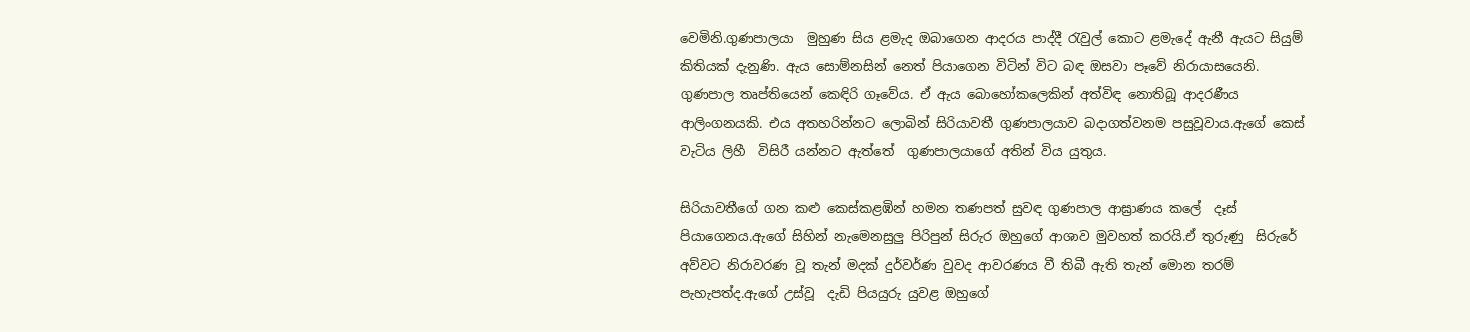වෙමිනි.ගුණපාලයා  මුහුණ සිය ළමැද ඔබාගෙන ආදරය පාද්දී රැවුල් කොට ළමැදේ ඇනී ඇයට සියුම් කිතියක් දැනුණි. ඇය සොම්නසින් නෙත් පියාගෙන විටින් විට බඳ ඔසවා පෑවේ නිරායාසයෙනි. ගුණපාල තෘප්තියෙන් කෙඳිරි ගෑවේය. ඒ ඇය බොහෝකලෙකින් අත්විඳ නොතිබූ ආදරණීය ආලිංගනයකි. එය අතහරින්නට ලොබින් සිරියාවතී ගුණපාලයාව බදාගත්වනම පසුවූවාය.ඇගේ කෙස් වැටිය ලිහී  විසිරී යන්නට ඇත්තේ  ගුණපාලයාගේ අතින් විය යුතුය.

සිරියාවතීගේ ගන කළු කෙස්කළඹින් හමන තණපත් සුවඳ ගුණපාල ආඝ්‍රාණය කලේ  දෑස් පියාගෙනය.ඇගේ සිහින් නැමෙනසුලු පිරිපුන් සිරුර ඔහුගේ ආශාව මුවහත් කරයි.ඒ තුරුණු  සිරුරේ අව්වට නිරාවරණ වූ තැන් මදක් දුර්වර්ණ වුවද ආවරණය වී තිබී ඇති තැන් මොන තරම් පැහැපත්ද.ඇගේ උස්වූ  දැඩි පියයුරු යුවළ ඔහුගේ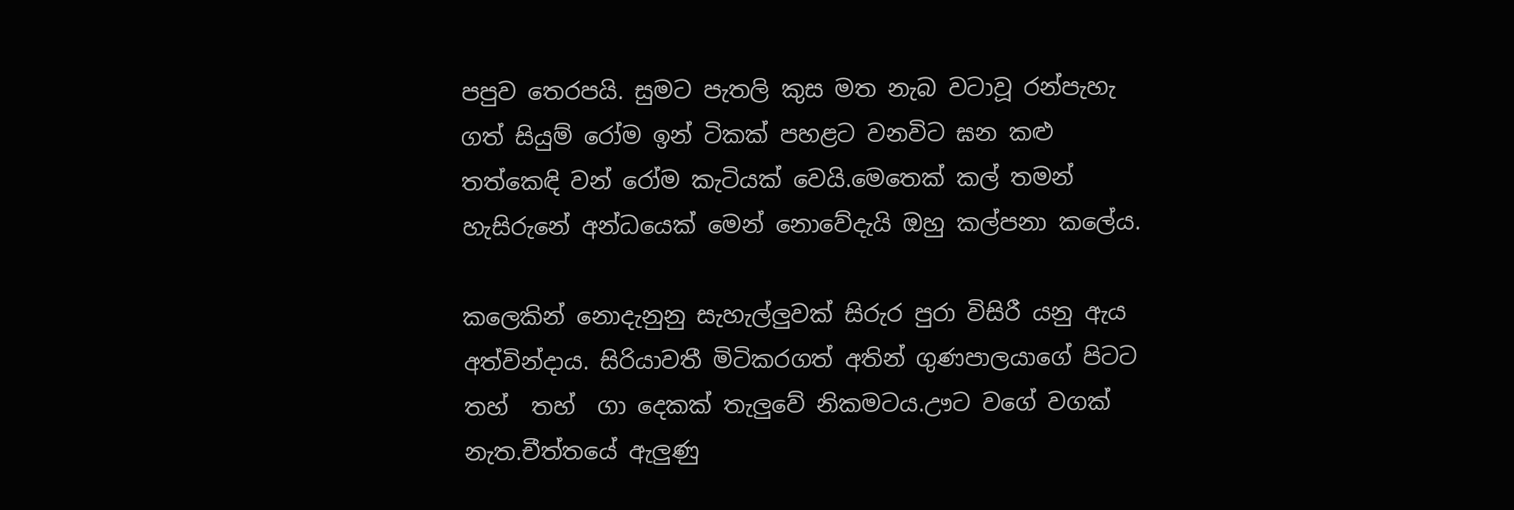පපුව තෙරපයි. සුමට පැතලි කුස මත නැබ වටාවූ රන්පැහැ ගත් සියුම් රෝම ඉන් ටිකක් පහළට වනවිට ඝන කළු තත්කෙඳි වන් රෝම කැටියක් වෙයි.මෙතෙක් කල් තමන් හැසිරුනේ අන්ධයෙක් මෙන් නොවේදැයි ඔහු කල්පනා කලේය.

කලෙකින් නොදැනුනු සැහැල්ලුවක් සිරුර පුරා විසිරී යනු ඇය අත්වින්දාය. සිරියාවතී මිටිකරගත් අතින් ගුණපාලයාගේ පිටට තහ්  තහ්  ගා දෙකක් තැලුවේ නිකමටය.ඌට වගේ වගක් නැත.චීත්තයේ ඇලුණු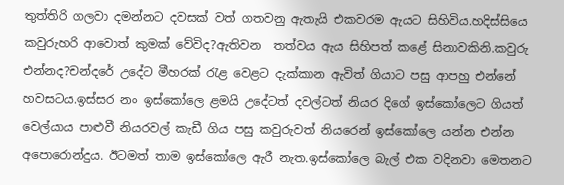තුත්තිරි ගලවා දමන්නට දවසක් වත් ගතවනු ඇතැයි එකවරම ඇයට සිහිවිය.හදිස්සියෙ කවුරුහරි ආවොත් කුමක් වේවිද?ඇතිවන  තත්වය ඇය සිහිපත් කළේ සිනාවකිනි.කවුරු එන්නද?චන්දරේ උදේට මීහරක් රැළ වෙළට දැක්කාන ඇවිත් ගියාට පසු ආපහු එන්නේ හවසටය.ඉස්සර නං ඉස්කෝලෙ ළමයි උදේටත් දවල්ටත් නියර දිගේ ඉස්කෝලෙට ගියත් වෙල්යාය පාළුවී නියරවල් කැඩී ගිය පසු කවුරුවත් නියරෙන් ඉස්කෝලෙ යන්න එන්න අපොරොන්දුය. ඊටමත් තාම ඉස්කෝලෙ ඇරී නැත.ඉස්කෝලෙ බැල් එක වදිනවා මෙතනට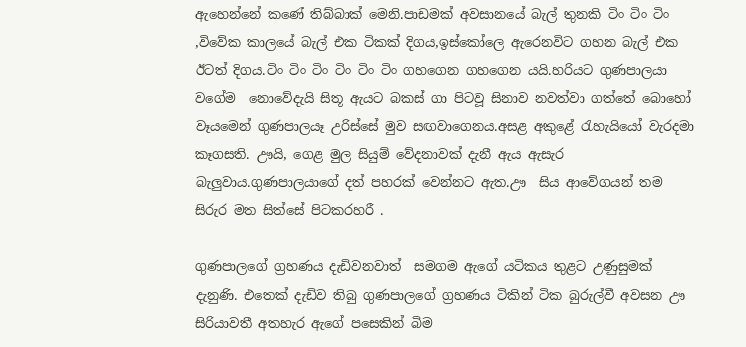ඇහෙන්නේ කණේ තිබ්බාක් මෙනි.පාඩමක් අවසානයේ බැල් තුනකි ටිං ටිං ටිං ,විවේක කාලයේ බැල් එක ටිකක් දිගය,ඉස්කෝලෙ ඇරෙනවිට ගහන බැල් එක ඊටත් දිගය.ටිං ටිං ටිං ටිං ටිං ටිං ගහගෙන ගහගෙන යයි.හරියට ගුණපාලයා වගේම  නොවේදැයි සිතූ ඇයට බකස් ගා පිටවූ සිනාව නවත්වා ගත්තේ බොහෝ වෑයමෙන් ගුණපාලයෑ උරිස්සේ මුව සඟවාගෙනය.අසළ අකුළේ රැහැයියෝ වැරදමා කෑගසති. ඌයි, ගෙළ මුල සියුම් වේදනාවක් දැනී ඇය ඇසැර බැලුවාය.ගුණපාලයාගේ දත් පහරක් වෙන්නට ඇත.ඌ  සිය ආවේගයන් තම සිරුර මත සිත්සේ පිටකරහරී .

ගුණපාලගේ ග්‍රහණය දැඩිවනවාත්  සමගම ඇගේ යටිකය තුළට උණුසුමක් දැනුණි. එතෙක් දැඩිව තිබු ගුණපාලගේ ග්‍රහණය ටිකින් ටික බුරුල්වී අවසන ඌ සිරියාවතී අතහැර ඇගේ පසෙකින් බිම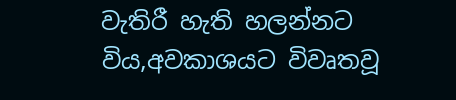වැතිරී හැති හලන්නට විය,අවකාශයට විවෘතවූ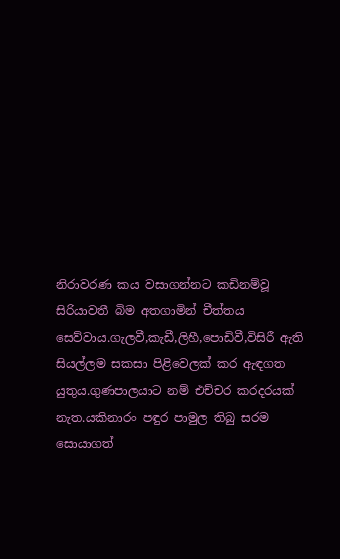නිරාවරණ කය වසාගන්නට කඩිනම්වූ සිරියාවතී බිම අතගාමින් චීත්තය සෙව්වාය.ගැලවී,කැඩී,ලිහී,පොඩිවී,විසිරී ඇති සියල්ලම සකසා පිළිවෙලක් කර ඇඳගත යුතුය.ගුණපාලයාට නම් එච්චර කරදරයක් නැත.යකිනාරං පඳුර පාමුල තිබු සරම සොයාගත්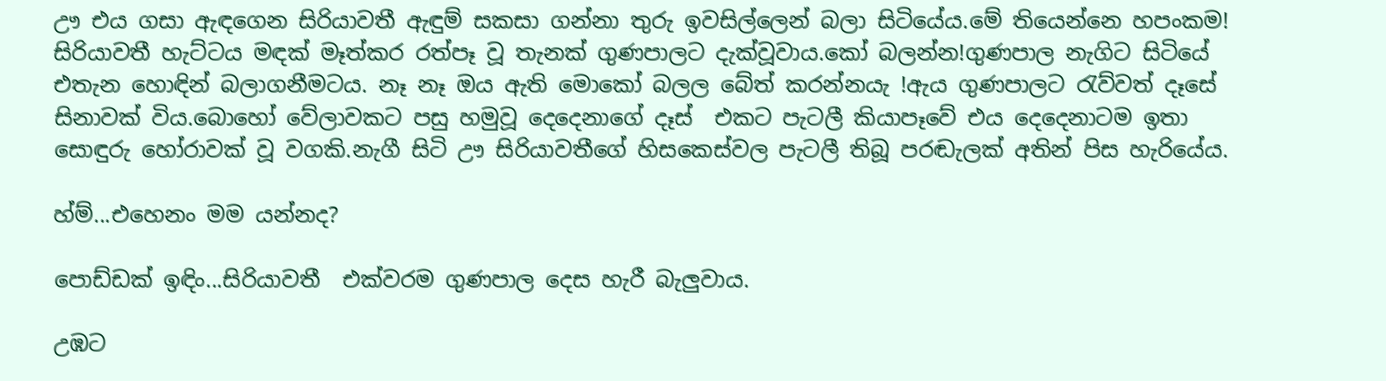ඌ එය ගසා ඇඳගෙන සිරියාවතී ඇඳුම් සකසා ගන්නා තුරු ඉවසිල්ලෙන් බලා සිටියේය.මේ තියෙන්නෙ හපංකම! සිරියාවතී හැට්ටය මඳක් මෑත්කර රත්පෑ වූ තැනක් ගුණපාලට දැක්වූවාය.කෝ බලන්න!ගුණපාල නැගිට සිටියේ එතැන හොඳින් බලාගනීමටය. නෑ නෑ ඔය ඇති මොකෝ බලල බේත් කරන්නයැ !ඇය ගුණපාලට රැව්වත් දෑසේ සිනාවක් විය.බොහෝ වේලාවකට පසු හමුවූ දෙදෙනාගේ දෑස්  එකට පැටලී කියාපෑවේ එය දෙදෙනාටම ඉතා සොඳුරු හෝරාවක් වූ වගකි.නැගී සිටි ඌ සිරියාවතීගේ හිසකෙස්වල පැටලී තිබූ පරඬැලක් අතින් පිස හැරියේය.

හ්ම්...එහෙනං මම යන්නද?

පොඩ්ඩක් ඉඳිං...සිරියාවතී  එක්වරම ගුණපාල දෙස හැරී බැලුවාය.

උඹට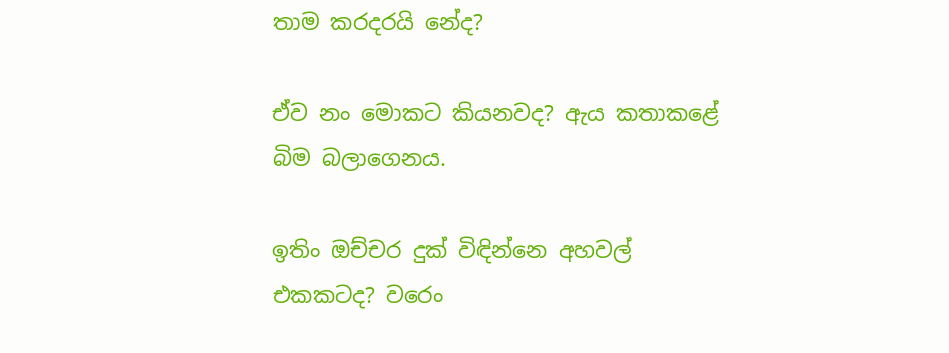තාම කරදරයි නේද?

ඒව නං මොකට කියනවද? ඇය කතාකළේ බිම බලාගෙනය.

ඉතිං ඔච්චර දුක් විඳින්නෙ අහවල් එකකටද? වරෙං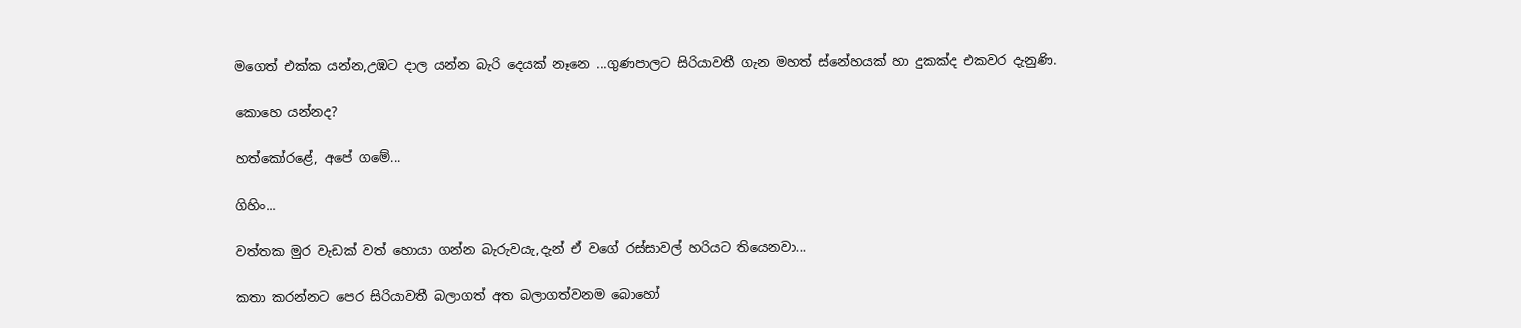මගෙත් එක්ක යන්න,උඹට දාල යන්න බැරි දෙයක් නෑනෙ ...ගුණපාලට සිරියාවතී ගැන මහත් ස්නේහයක් හා දුකක්ද එකවර දැනුණි.

කොහෙ යන්නද?

හත්කෝරළේ, අපේ ගමේ...

ගිහිං...

වත්තක මුර වැඩක් වත් හොයා ගන්න බැරුවයැ,දැන් ඒ වගේ රස්සාවල් හරියට තියෙනවා...

කතා කරන්නට පෙර සිරියාවතී බලාගත් අත බලාගත්වනම බොහෝ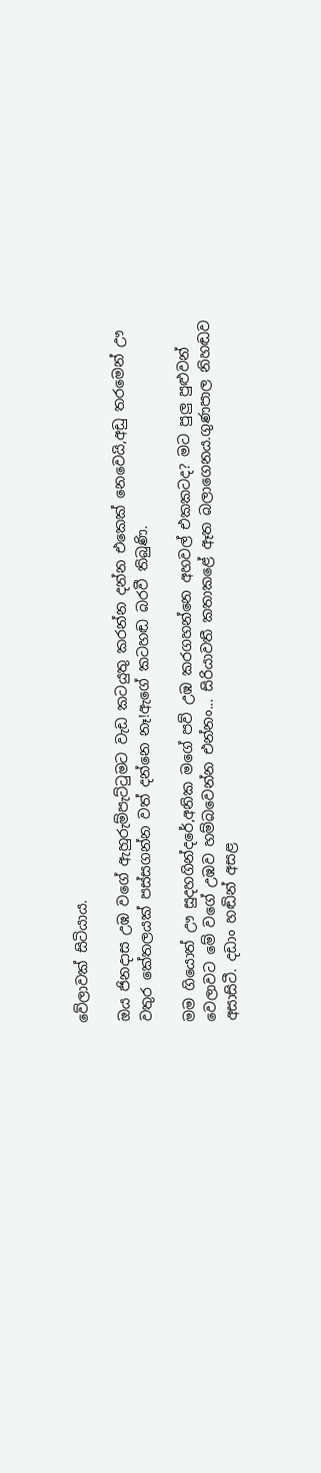වේලාවක් සිටියාය.

ඔය ජිනදාස උඹ වගේ ඇහුරුම්පැට්ටුමට වැඩ කටයුතු කරන්න දන්න එකෙක් නෙවෙයි,අඩු තරමෙන් ඌ වතුර කේතලයක් පස්සගන්න වත් දන්නෙ නෑ!ඇගේ කටහඬ බරවී තිබුණි.

මම ගියොත් ඌ සුදහගින්දරේ,අනික මගේ පව් උඹ කරගහන්නෙ අහවල් එකකටද? මට පුලු පුළුවන් වෙලාවට මේ වගේ උඹව හම්බවෙන්න එන්නං... සිරියාවතී කතාකළේ ඈත බලාගෙනය.ගුණපාල නිහඬව අසාසිටී. දඩාං හඬින් අසළ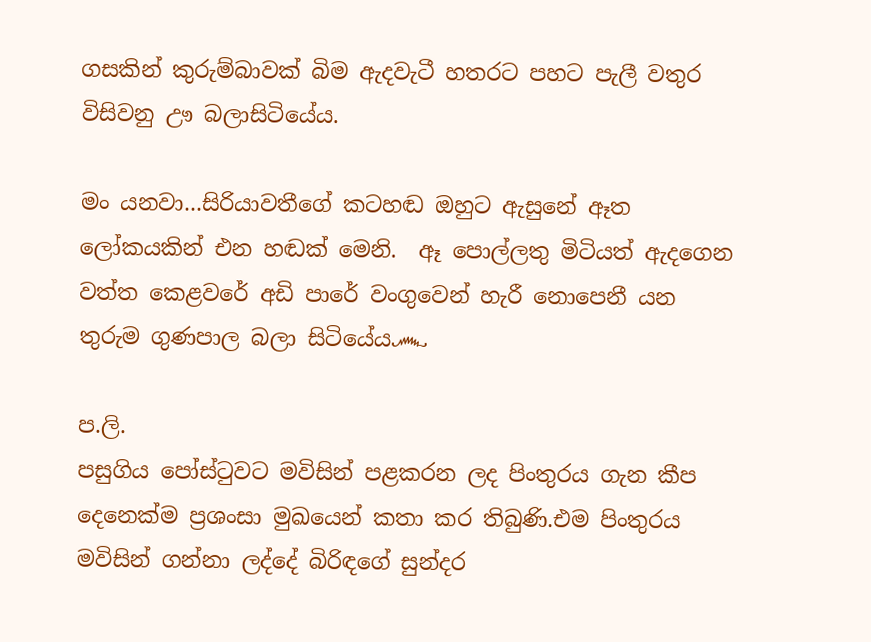ගසකින් කුරුම්බාවක් බිම ඇදවැටී හතරට පහට පැලී වතුර විසිවනු ඌ බලාසිටියේය.

මං යනවා...සිරියාවතීගේ කටහඬ ඔහුට ඇසුනේ ඈත ලෝකයකින් එන හඬක් මෙනි.  ඈ පොල්ලතු මිටියත් ඇදගෙන වත්ත කෙළවරේ අඩි පාරේ වංගුවෙන් හැරී නොපෙනී යන තුරුම ගුණපාල බලා සිටියේය෴

ප.ලි.
පසුගිය පෝස්ටුවට මවිසින් පළකරන ලද පිංතුරය ගැන කීප දෙනෙක්ම ප්‍රශංසා මුඛයෙන් කතා කර තිබුණි.එම පිංතුරය මවිසින් ගන්නා ලද්දේ බිරිඳගේ සුන්දර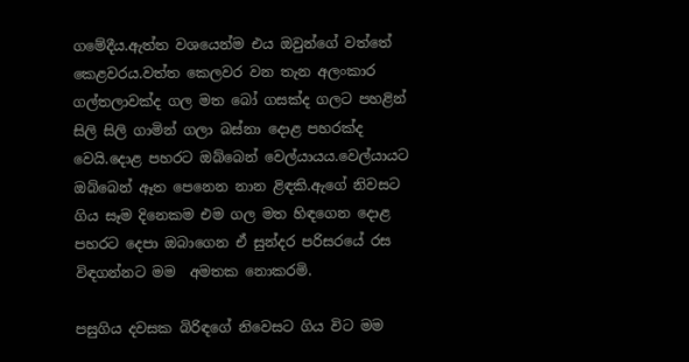ගමේදීය.ඇත්ත වශයෙන්ම එය ඔවුන්ගේ වත්තේ කෙළවරය.වත්ත කෙලවර වන තැන අලංකාර ගල්තලාවක්ද ගල මත බෝ ගසක්ද ගලට පහළින් සිලි සිලි ගාමින් ගලා බස්නා දොළ පහරක්ද වෙයි.දොළ පහරට ඔබ්බෙන් වෙල්යායය.වෙල්යායට ඔබ්බෙන් ඈත පෙනෙන නාන ළිඳකි.ඇගේ නිවසට ගිය සෑම දිනෙකම එම ගල මත හිඳගෙන දොළ පහරට දෙපා ඔබාගෙන ඒ සුන්දර පරිසරයේ රස විඳගන්නට මම  අමතක නොකරමි.

පසුගිය දවසක බිරිඳගේ නිවෙසට ගිය විට මම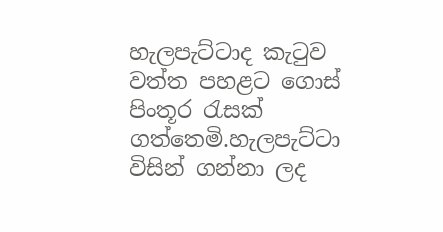හැලපැට්ටාද කැටුව වත්ත පහළට ගොස් පිංතූර රැසක් ගත්තෙමි.හැලපැට්ටා විසින් ගන්නා ලද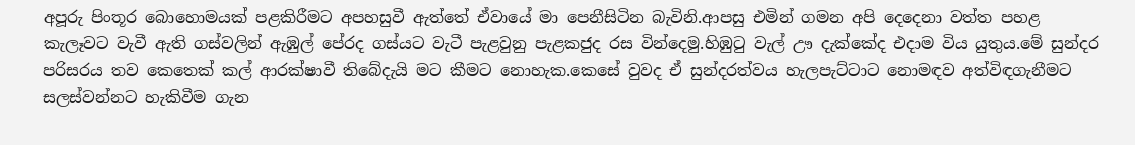අපූරු පිංතූර බොහොමයක් පළකිරීමට අපහසුවී ඇත්තේ ඒවායේ මා පෙනීසිටින බැවිනි.ආපසු එමින් ගමන අපි දෙදෙනා වත්ත පහළ කැලෑවට වැවී ඇති ගස්වලින් ඇඹුල් පේරද ගස්යට වැටී පැළවුනු පැළකජුද රස වින්දෙමු.හිඹුටු වැල් ඌ දැක්කේද එදාම විය යුතුය.මේ සුන්දර පරිසරය තව කෙතෙක් කල් ආරක්ෂාවී තිබේදැයි මට කීමට නොහැක.කෙසේ වුවද ඒ සුන්දරත්වය හැලපැට්ටාට නොමඳව අත්විඳගැනීමට සලස්වන්නට හැකිවීම ගැන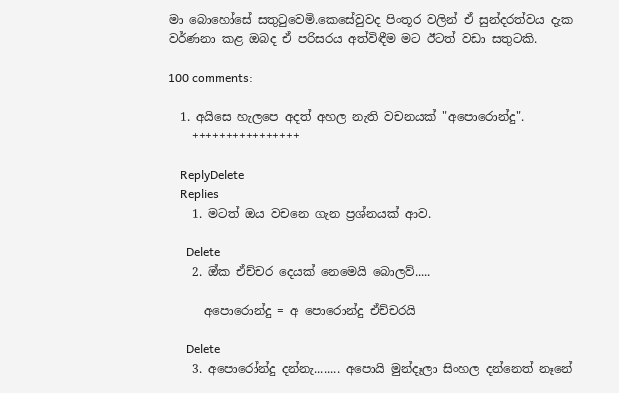මා බොහෝසේ සතුටුවෙමි.කෙසේවුවද පිංතූර වලින් ඒ සුන්දරත්වය දැක වර්ණනා කළ ඔබද ඒ පරිසරය අත්විඳීම මට ඊටත් වඩා සතුටකි.

100 comments:

  1. අයිසෙ හැලපෙ අදත් අහල නැති වචනයක් "අපොරොන්දු".
    ++++++++++++++++

    ReplyDelete
    Replies
    1. මටත් ඔය වචනෙ ගැන ප්‍රශ්නයක් ආව.

      Delete
    2. ඔ්ක ඒච්චර දෙයක් නෙමෙයි බොලව්.....

      අපොරොන්දු = අ පොරොන්දු ඒච්චරයි

      Delete
    3. අපොරෝන්දු දන්නැ........ අපොයි මුන්දෑලා සිංහල දන්නෙත් නෑනේ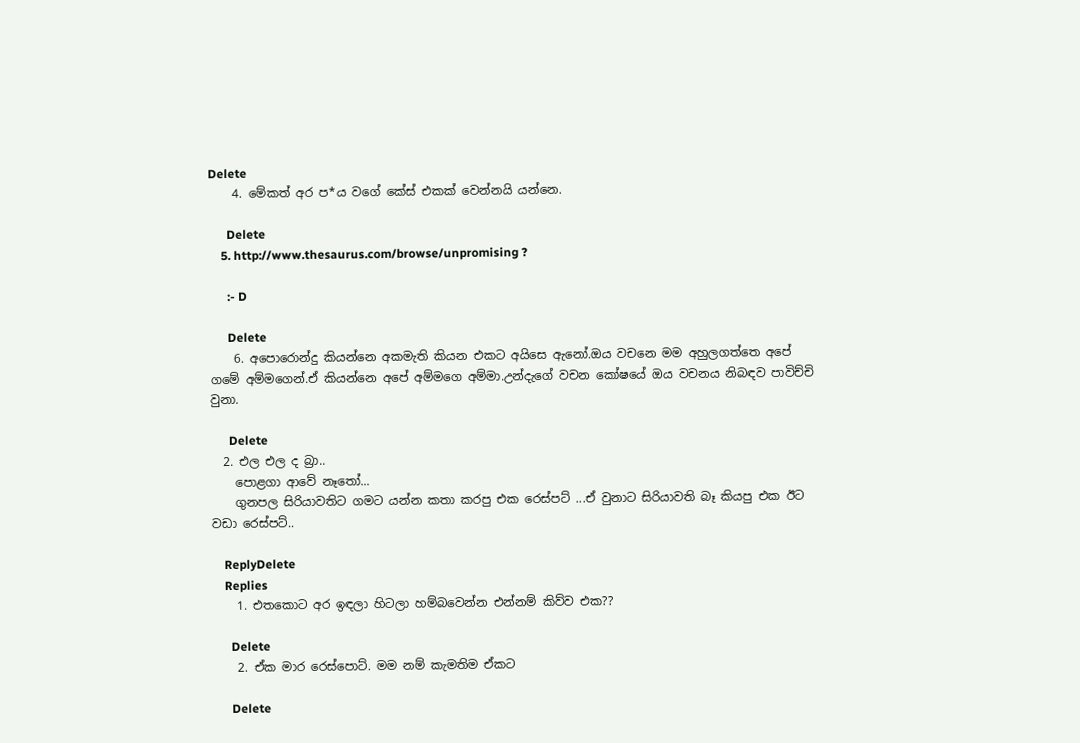Delete
    4. මේකත් අර ප*ය වගේ කේස් එකක් වෙන්නයි යන්නෙ.

      Delete
    5. http://www.thesaurus.com/browse/unpromising ?

      :- D

      Delete
    6. අපොරොන්දු කියන්නෙ අකමැති කියන එකට අයිසෙ ඇනෝ.ඔය වචනෙ මම අහුලගත්තෙ අපේ ගමේ අම්මගෙන්.ඒ කියන්නෙ අපේ අම්මගෙ අම්මා.උන්දැගේ වචන කෝෂයේ ඔය වචනය නිබඳව පාවිච්චි වුනා.

      Delete
  2. එල එල ද බ්‍රා..
    පොළගා ආවේ නෑතෝ...
    ගුනපල සිරියාවතිට ගමට යන්න කතා කරපු එක රෙස්පට් ...ඒ වුනාට සිරියාවති බෑ කියපු එක ඊට වඩා රෙස්පට්..

    ReplyDelete
    Replies
    1. එතකොට අර ඉඳලා හිටලා හම්බවෙන්න එන්නම් කිව්ව එක??

      Delete
    2. ඒක මාර රෙස්පොට්. මම නම් කැමතිම ඒකට

      Delete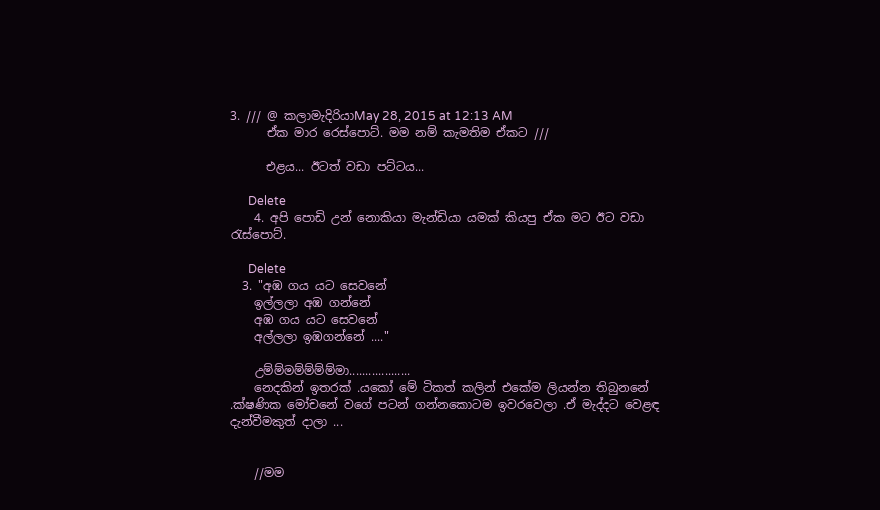3. /// @ කලාමැදිරියාMay 28, 2015 at 12:13 AM
      ඒක මාර රෙස්පොට්. මම නම් කැමතිම ඒකට ///

      එළය... ඊටත් වඩා පට්ටය...

      Delete
    4. අපි පොඩි උන් නොකියා මැන්ඩියා යමක් කියපු ඒක මට ඊට වඩා රැස්පොට්.

      Delete
  3. "අඹ ගය යට සෙවනේ
    ඉල්ලලා අඹ ගන්නේ
    අඹ ගය යට සෙවනේ
    අල්ලලා ඉඹගන්නේ ...."

    උම්ම්මම්ම්ම්ම්මා...................
    නෙදකින් ඉතරක් .යකෝ මේ ටිකත් කලින් එකේම ලියන්න තිබුනනේ .ක්ෂණික මෝචනේ වගේ පටන් ගන්නකොටම ඉවරවෙලා .ඒ මැද්දට වෙළඳ දැන්වීමකුත් දාලා ...


    //මම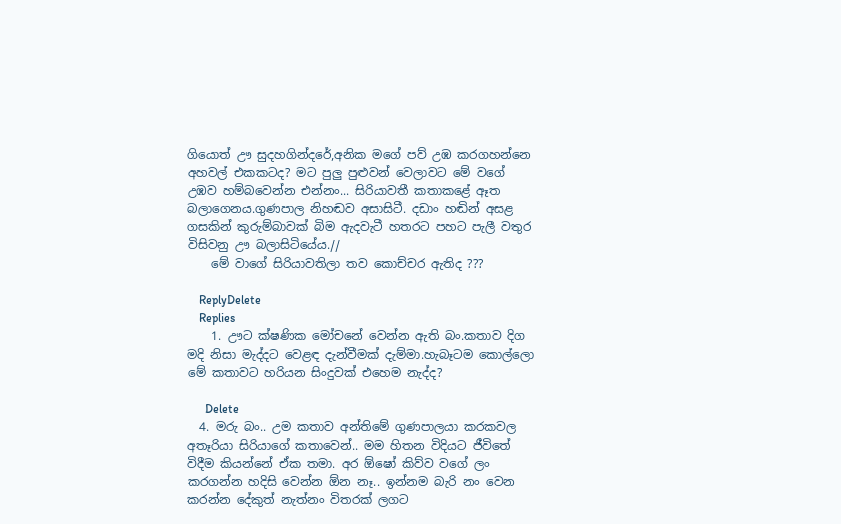ගියොත් ඌ සුදහගින්දරේ,අනික මගේ පව් උඹ කරගහන්නෙ අහවල් එකකටද? මට පුලු පුළුවන් වෙලාවට මේ වගේ උඹව හම්බවෙන්න එන්නං... සිරියාවතී කතාකළේ ඈත බලාගෙනය.ගුණපාල නිහඬව අසාසිටී. දඩාං හඬින් අසළ ගසකින් කුරුම්බාවක් බිම ඇදවැටී හතරට පහට පැලී වතුර විසිවනු ඌ බලාසිටියේය.//
    මේ වාගේ සිරියාවතිලා තව කොච්චර ඇතිද ???

    ReplyDelete
    Replies
    1. ඌට ක්ෂණික මෝචනේ වෙන්න ඇති බං.කතාව දිග මදි නිසා මැද්දට වෙළඳ දැන්වීමක් දැම්මා.හැබෑටම කොල්ලො මේ කතාවට හරියන සිංදුවක් එහෙම නැද්ද?

      Delete
  4. මරු බං.. උම කතාව අන්තිමේ ගුණපාලයා කරකවල අතෑරියා සිරියාගේ කතාවෙන්.. මම හිතන විදියට ජීවිතේ විදීම කියන්නේ ඒක තමා. අර ඕෂෝ කිව්ව වගේ ලං කරගන්න හදිසි වෙන්න ඕන නෑ.. ඉන්නම බැරි නං වෙන කරන්න දේකුත් නැත්නං විතරක් ලගට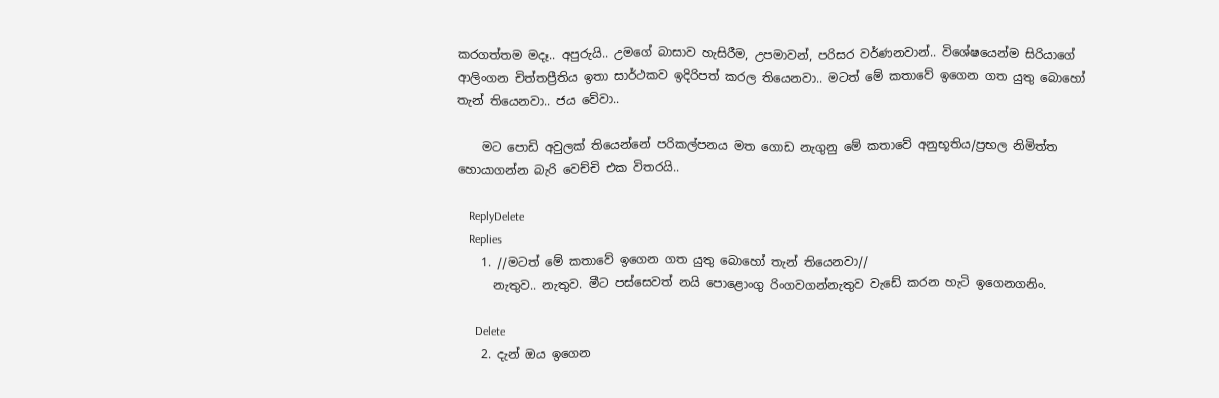කරගත්තම මදෑ.. අපුරුයි.. උමගේ බාසාව හැසිරීම, උපමාවන්, පරිසර වර්ණනවාන්.. විශේෂයෙන්ම සිරියාගේ ආලිංගන චිත්තප්‍රීතිය ඉතා සාර්ථකව ඉදිරිපත් කරල තියෙනවා.. මටත් මේ කතාවේ ඉගෙන ගත යුතු බොහෝ තැන් තියෙනවා.. ජය වේවා..

    මට පොඩි අවුලක් තියෙන්නේ පරිකල්පනය මත ගොඩ නැගුනු මේ කතාවේ අනුභූතිය/ප්‍රභල නිමිත්ත හොයාගන්න බැරි වෙච්චි එක විතරයි..

    ReplyDelete
    Replies
    1. //මටත් මේ කතාවේ ඉගෙන ගත යුතු බොහෝ තැන් තියෙනවා//
      නැතුව.. නැතුව. මීට පස්සෙවත් නයි පොළොංගු රිංගවගන්නැතුව වැඩේ කරන හැටි ඉගෙනගනිං.

      Delete
    2. දැන් ඔය ඉගෙන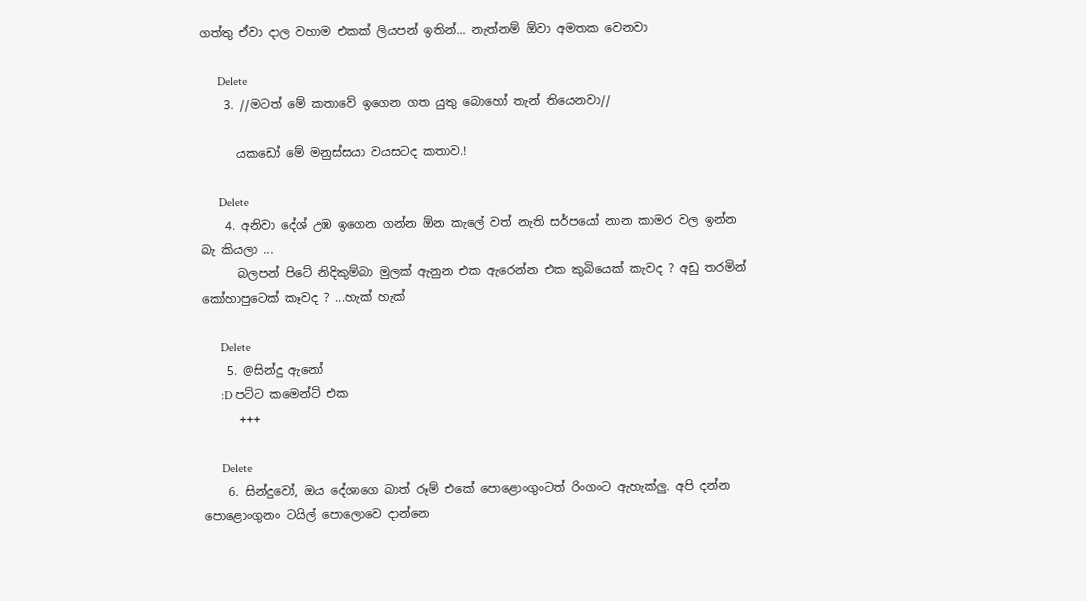ගත්තු ඒවා දාල වහාම එකක් ලියපන් ඉතින්... නැත්නම් ඕවා අමතක වෙනවා

      Delete
    3. //මටත් මේ කතාවේ ඉගෙන ගත යුතු බොහෝ තැන් තියෙනවා//

      යකඩෝ මේ මනුස්සයා වයසටද කතාව.!

      Delete
    4. අනිවා දේශ් උඹ ඉගෙන ගන්න ඕන කැලේ වත් නැති සර්පයෝ නාන කාමර වල ඉන්න බැ කියලා ...
      බලපන් පිටේ නිදිකුම්බා මුලක් ඇනුන එක ඇරෙන්න එක කුබියෙක් කැවද ? අඩු තරමින් කෝහාපුටෙක් කෑවද ? ...හැක් හැක්

      Delete
    5. @සින්දු ඇනෝ
      :D පට්ට කමෙන්ට් එක
      +++

      Delete
    6. සින්දුවෝ, ඔය දේශාගෙ බාත් රූම් එකේ පොළොංගුංටත් රිංගංට ඇහැක්ලු. අපි දන්න පොළොංගුනං ටයිල් පොලොවෙ දාන්නෙ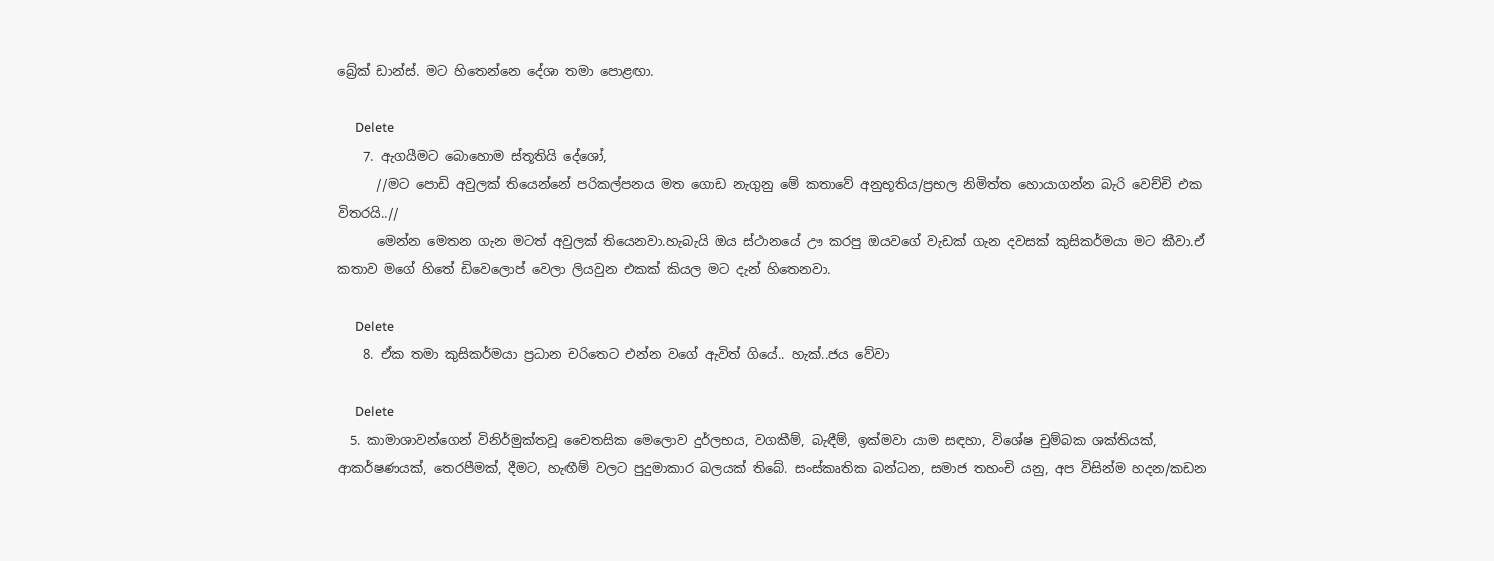බ්‍රේක් ඩාන්ස්. මට හිතෙන්නෙ දේශා තමා පොළඟා.

      Delete
    7. ඇගයීමට බොහොම ස්තූතියි දේශෝ,
      //මට පොඩි අවුලක් තියෙන්නේ පරිකල්පනය මත ගොඩ නැගුනු මේ කතාවේ අනුභූතිය/ප්‍රභල නිමිත්ත හොයාගන්න බැරි වෙච්චි එක විතරයි..//
      මෙන්න මෙතන ගැන මටත් අවුලක් තියෙනවා.හැබැයි ඔය ස්ථානයේ ඌ කරපු ඔයවගේ වැඩක් ගැන දවසක් කුසිකර්මයා මට කීවා.ඒ කතාව මගේ හිතේ ඩිවෙලොප් වෙලා ලියවුන එකක් කියල මට දැන් හිතෙනවා.

      Delete
    8. ඒක තමා කුසිකර්මයා ප්‍රධාන චරිතෙට එන්න වගේ ඇවිත් ගියේ.. හැක්..ජය වේවා

      Delete
  5. කාමාශාවන්ගෙන් විනිර්මුක්තවූ චෛතසික මෙලොව දුර්ලභය, වගකීම්, බැඳීම්, ඉක්මවා යාම සඳහා, විශේෂ චුම්බක ශක්තියක්, ආකර්ෂණයක්, තෙරපීමක්, දීමට, හැඟීම් වලට පුදුමාකාර බලයක් තිබේ. සංස්කෘතික බන්ධන, සමාජ තහංචි යනු, අප විසින්ම හදන/කඩන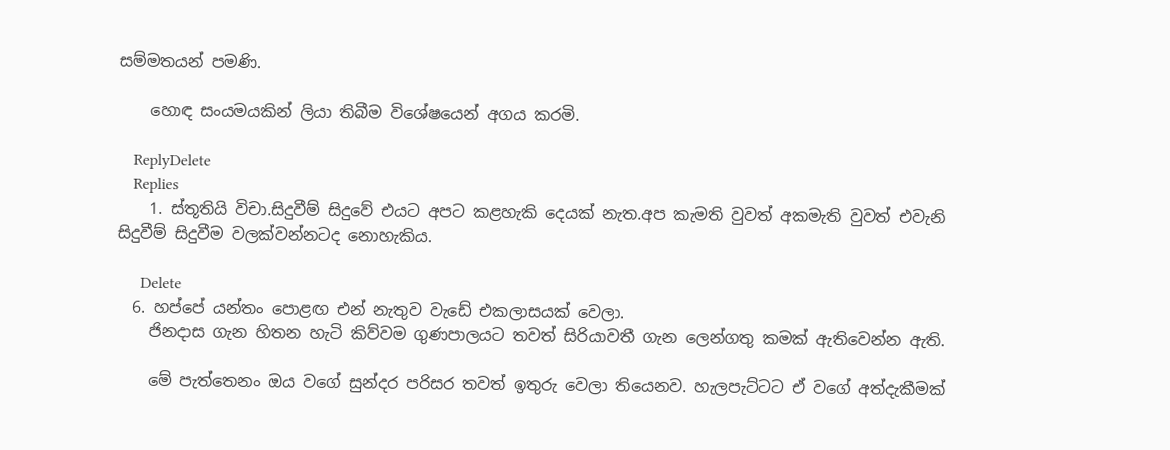සම්මතයන් පමණි.

    හොඳ සංයමයකින් ලියා තිබීම විශේෂයෙන් අගය කරමි.

    ReplyDelete
    Replies
    1. ස්තූතියි විචා.සිදුවීම් සිදුවේ එයට අපට කළහැකි දෙයක් නැත.අප කැමති වුවත් අකමැති වුවත් එවැනි සිදුවීම් සිදුවීම වලක්වන්නටද නොහැකිය.

      Delete
  6. හප්පේ යන්තං පොළඟ එන් නැතුව වැඩේ එකලාසයක් වෙලා.
    ජිනදාස ගැන හිතන හැටි කිව්වම ගුණපාලයට තවත් සිරියාවතී ගැන ලෙන්ගතු කමක් ඇතිවෙන්න ඇති.

    මේ පැත්තෙනං ඔය වගේ සුන්දර පරිසර තවත් ඉතුරු වෙලා තියෙනව. හැලපැට්ටට ඒ වගේ අත්දැකීමක්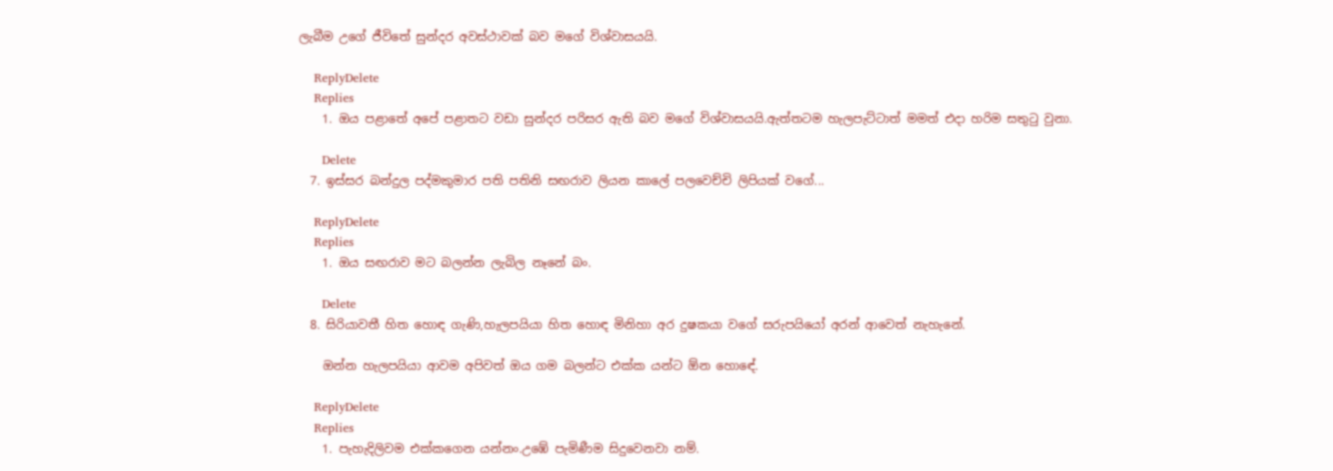ලැබීම උගේ ජීවිතේ සුන්දර අවස්ථාවක් බව මගේ විශ්වාසයයි.

    ReplyDelete
    Replies
    1. ඔය පළාතේ අපේ පළාතට වඩා සුන්දර පරිසර ඇති බව මගේ විශ්වාසයයි.ඇත්තටම හැලපැට්ටාත් මමත් එදා හරිම සතුටු වුනා.

      Delete
  7. ඉස්සර බන්දුල පද්මකුමාර පති පතිනි සඟරාව ලියන කාලේ පලවෙච්චි ලිපියක් වගේ...

    ReplyDelete
    Replies
    1. ඔය සඟරාව මට බලන්න ලැබිල නෑනේ බං.

      Delete
  8. සිරියාවතී හිත හොඳ ගැණි,හැලපයියා හිත හොඳ මිනිහා අර දුෂකයා වගේ සරුපයියෝ අරන් ආවෙත් නැහැනේ.

    ඔන්න හැලපයියා ආවම අපිවත් ඔය ගම බලන්ට එක්ක යන්ට ඕන හොඳේ.

    ReplyDelete
    Replies
    1. පැහැදිලිවම එක්කගෙන යන්නං.උඹේ පැමිණීම සිදුවෙනවා නම්.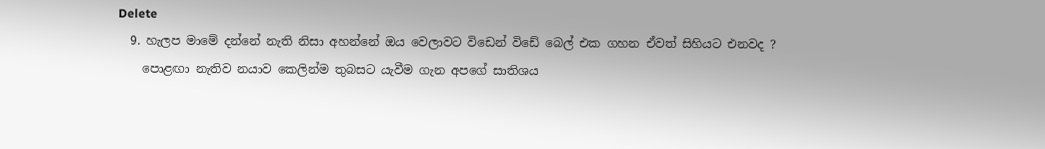Delete
  9. හැලප මාමේ දන්නේ නැති නිසා අහන්නේ ඔය වෙලාවට විඩෙන් විඩේ බෙල් එක ගහන ඒවත් සිහියට එනවද ?
    පොළඟා නැතිව නයාව කෙලින්ම තුබසට යැවීම ගැන අපගේ සාතිශය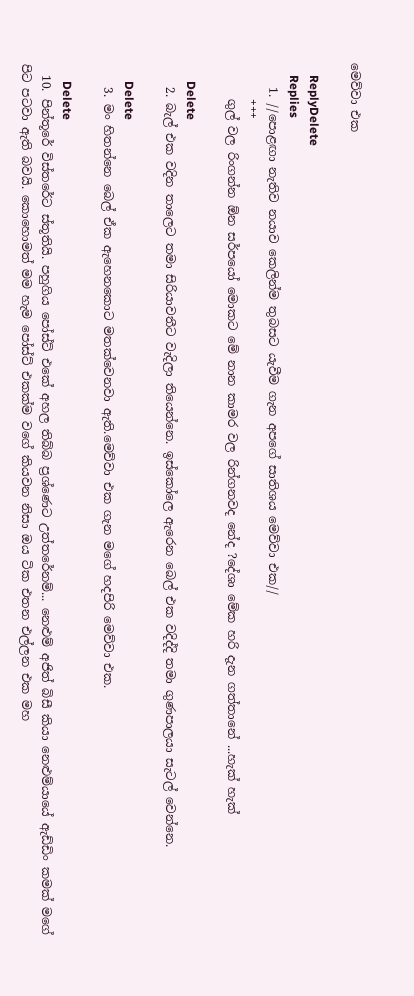මෙව්වා එක

    ReplyDelete
    Replies
    1. //පොළඟා නැතිව නයාව කෙලින්ම තුබසට යැවීම ගැන අපගේ සාතිශය මෙව්වා එක//
      +++
      ගුල් වල රිංගන්න ඕන සර්පයෝ මොකට මේ නාන කාමර වල රින්ගනවද නේද ?දේශා මේක හරි දැන ගත්තානේ ...හැක් හැක්

      Delete
    2. බැල් එක වදින තාලෙට තමා සිරියාවතීට වැදිලා තියෙන්නෙ. ඉස්කෝලෙ ඇරෙන බෙල් එක වදිද්දි තමා ගුණපාලයා සැටල් වෙන්නෙ.

      Delete
    3. මං හිතන්නෙ බෙල් ඒක ඇහෙනකොට මතක්වෙනවා ඇති.මෙව්වා එක ගැන මගේ හදපිරි මෙව්වා එක.

      Delete
  10. පින්තූරේ විස්තරේට ස්තූතියි. පහුගිය පෝස්ට් එකේ අහල තිබ්බ ප්‍රශ්ණෙට උත්තරේනම්... නෙළුම් අජිත් බිසී කියා නෙළුම්යායේ ඇඩ්ඩිං කමක් මගේ පිට පටවා ඇති බවයි. කොහොමත් මම හැම පෝස්ට් එකක්ම වගේ කියවන නිසා ඔය ටික එතන එල්ලන එක මහ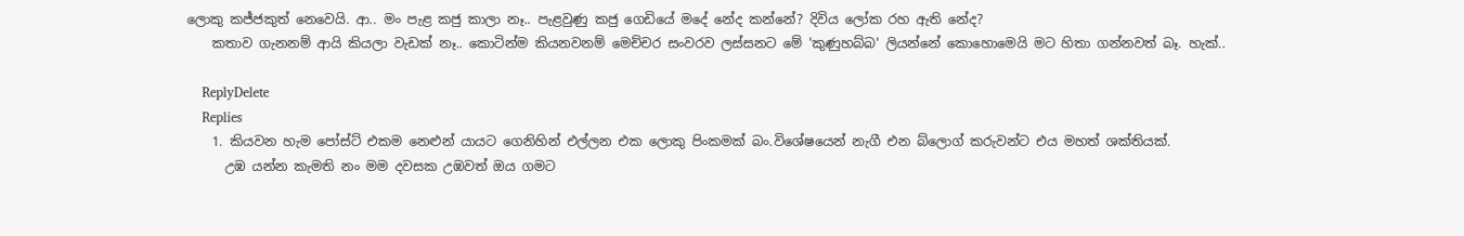ලොකු කජ්ජකුත් නෙවෙයි. ආ.. මං පැළ කජු කාලා නෑ.. පැළවුණු කජු ගෙඩියේ මදේ නේද කන්නේ? දිවිය ලෝක රහ ඇති නේද?
    කතාව ගැනනම් ආයි කියලා වැඩක් නෑ.. කොටින්ම කියනවනම් මෙච්චර සංවරව ලස්සනට මේ 'කුණුහබ්බ' ලියන්නේ කොහොමෙයි මට හිතා ගන්නවත් බෑ. හැක්..

    ReplyDelete
    Replies
    1. කියවන හැම පෝස්ට් එකම නෙළුන් යායට ගෙනිහින් එල්ලන එක ලොකු පිංකමක් බං.විශේෂයෙන් නැගී එන බ්ලොග් කරුවන්ට එය මහත් ශක්තියක්.
      උඹ යන්න කැමති නං මම දවසක උඹවත් ඔය ගමට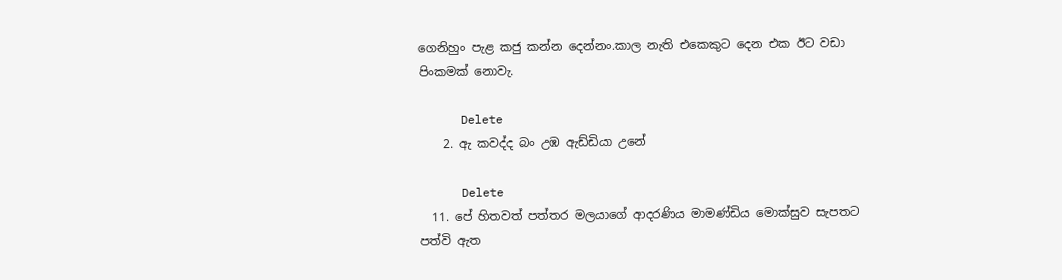ගෙනිහුං පැළ කජු කන්න දෙන්නං.කාල නැති එකෙකුට දෙන එක ඊට වඩා පිංකමක් නොවැ.

      Delete
    2. ඇ කවද්ද බං උඹ ඇඩ්ඩියා උනේ

      Delete
  11. පේ හිතවත් පත්තර මලයාගේ ආදරණිය මාමණ්ඩිය මොක්සුව සැපතට පත්වි ඇත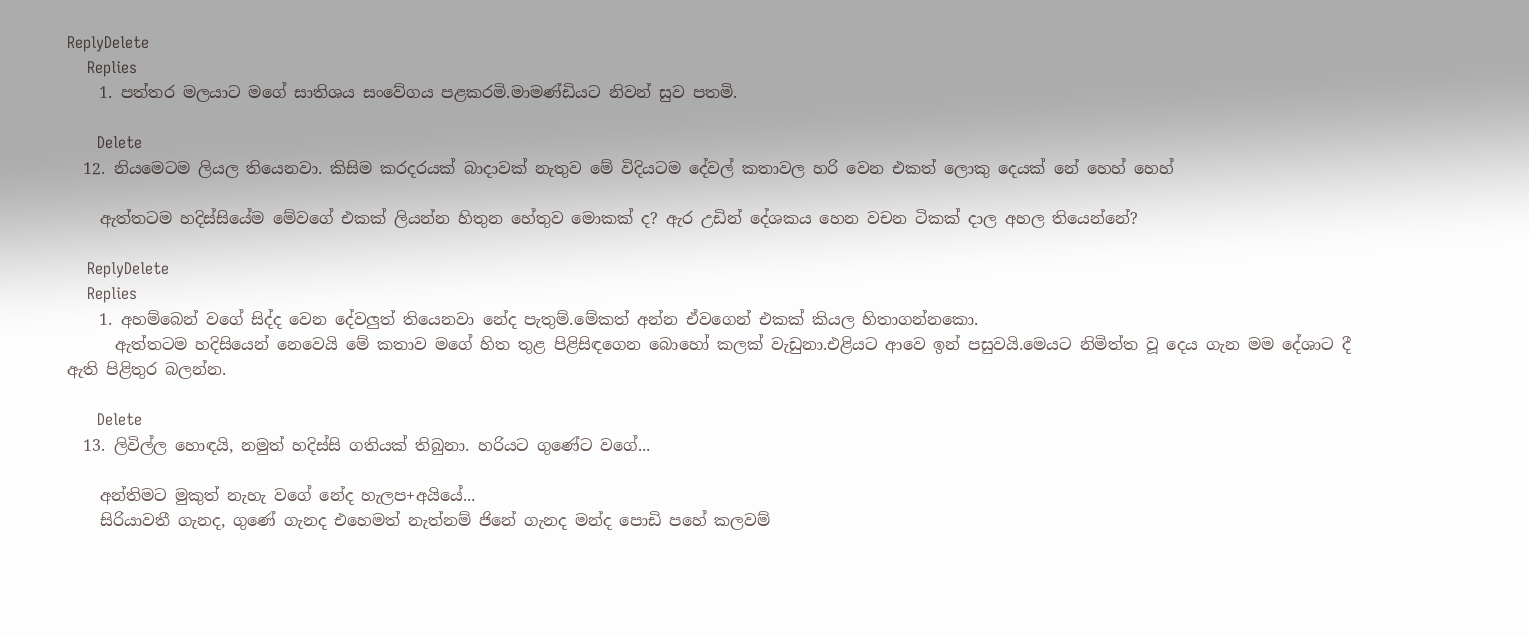ReplyDelete
    Replies
    1. පත්තර මලයාට මගේ සාතිශය සංවේගය පළකරමි.මාමණ්ඩියට නිවන් සුව පතමි.

      Delete
  12. නියමෙටම ලියල තියෙනවා. කිසිම කරදරයක් බාදාවක් නැතුව මේ විදියටම දේවල් කතාවල හරි වෙන එකත් ලොකු දෙයක් නේ හෙහ් හෙහ්

    ඇත්තටම හදිස්සියේම මේවගේ එකක් ලියන්න හිතුන හේතුව මොකක් ද? ඇර උඩින් දේශකය හෙන වචන ටිකක් දාල අහල තියෙන්නේ?

    ReplyDelete
    Replies
    1. අහම්බෙන් වගේ සිද්ද වෙන දේවලුත් තියෙනවා නේද පැතුම්.මේකත් අන්න ඒවගෙන් එකක් කියල හිතාගන්නකො.
      ඇත්තටම හදිසියෙන් නෙවෙයි මේ කතාව මගේ හිත තුළ පිළිසිඳගෙන බොහෝ කලක් වැඩුනා.එළියට ආවෙ ඉන් පසුවයි.මෙයට නිමිත්ත වූ දෙය ගැන මම දේශාට දී ඇති පිළිතුර බලන්න.

      Delete
  13. ලිවිල්ල හොඳයි, නමුත් හදිස්සි ගතියක් තිබුනා. හරියට ගුණේට වගේ...

    අන්තිමට මුකුත් නැහැ වගේ නේද හැලප+අයියේ...
    සිරියාවතී ගැනද, ගුණේ ගැනද එහෙමත් නැත්නම් ජිනේ ගැනද මන්ද පොඩි පහේ කලවම්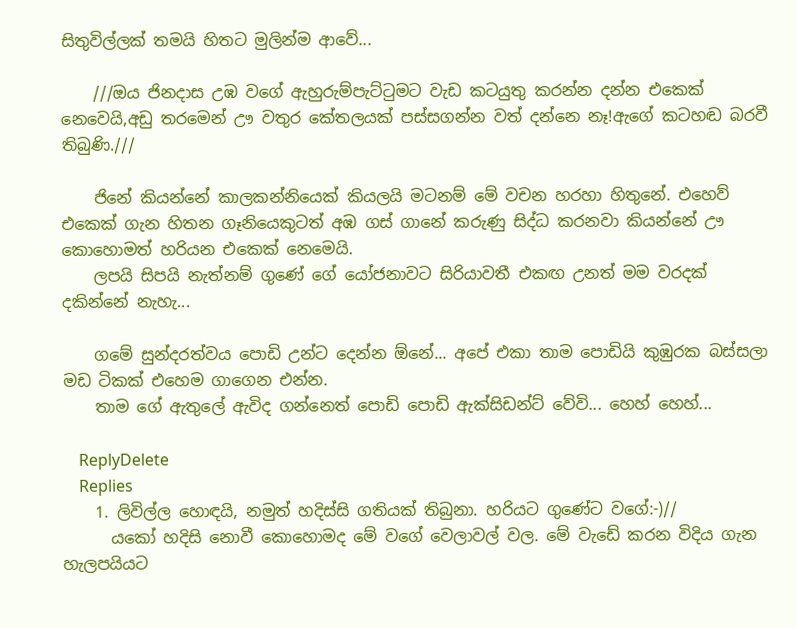සිතුවිල්ලක් තමයි හිතට මුලින්ම ආවේ...

    ///ඔය ජිනදාස උඹ වගේ ඇහුරුම්පැට්ටුමට වැඩ කටයුතු කරන්න දන්න එකෙක් නෙවෙයි,අඩු තරමෙන් ඌ වතුර කේතලයක් පස්සගන්න වත් දන්නෙ නෑ!ඇගේ කටහඬ බරවී තිබුණි.///

    ජිනේ කියන්නේ කාලකන්නියෙක් කියලයි මටනම් මේ වචන හරහා හිතුනේ. එහෙව් එකෙක් ගැන හිතන ගෑනියෙකුටත් අඹ ගස් ගානේ කරුණු සිද්ධ කරනවා කියන්නේ ඌ කොහොමත් හරියන එකෙක් නෙමෙයි.
    ලපයි සිපයි නැත්නම් ගුණේ ගේ යෝජනාවට සිරියාවතී එකඟ උනත් මම වරදක් දකින්නේ නැහැ...

    ගමේ සුන්දරත්වය පොඩි උන්ට දෙන්න ඕනේ... අපේ එකා තාම පොඩියි කුඹුරක බස්සලා මඩ ටිකක් එහෙම ගාගෙන එන්න.
    තාම ගේ ඇතුලේ ඇවිද ගන්නෙත් පොඩි පොඩි ඇක්සිඩන්ට් වේවි... හෙහ් හෙහ්...

    ReplyDelete
    Replies
    1. ලිවිල්ල හොඳයි, නමුත් හදිස්සි ගතියක් තිබුනා. හරියට ගුණේට වගේ:-)//
      යකෝ හදිසි නොවී කොහොමද මේ වගේ වෙලාවල් වල. මේ වැඩේ කරන විදිය ගැන හැලපයියට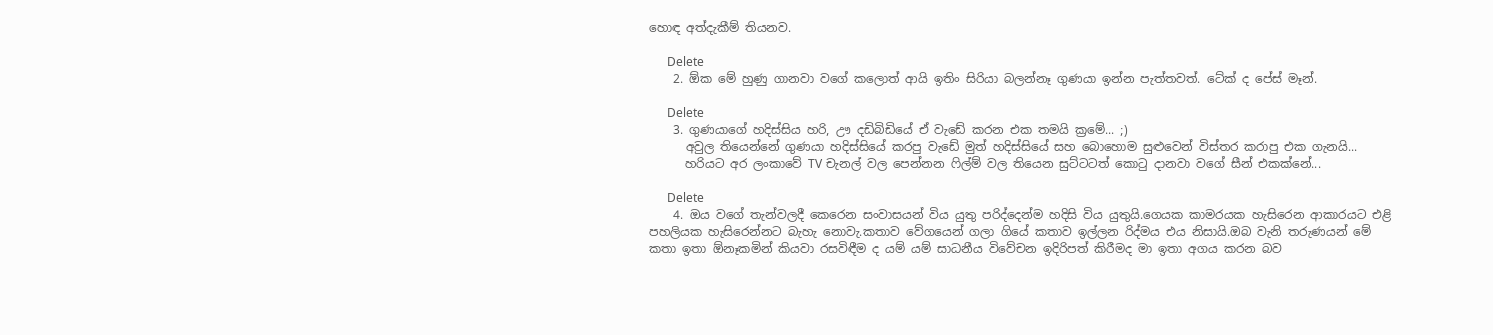හොඳ අත්දැකීම් තියනව.

      Delete
    2. ඕක මේ හුණු ගානවා වගේ කලොත් ආයි ඉතිං සිරියා බලන්නෑ ගුණයා ඉන්න පැත්තවත්. ටේක් ද පේස් මෑන්.

      Delete
    3. ගුණයාගේ හදිස්සිය හරි, ඌ දඩිබිඩියේ ඒ වැඩේ කරන එක තමයි ක්‍රමේ... ;)
      අවුල තියෙන්නේ ගුණයා හදිස්සියේ කරපු වැඩේ මුත් හදිස්සියේ සහ බොහොම සුළුවෙන් විස්තර කරාපු එක ගැනයි...
      හරියට අර ලංකාවේ TV චැනල් වල පෙන්නන ෆිල්ම් වල තියෙන සුට්ටටත් කොටු දානවා වගේ සීන් එකක්නේ...

      Delete
    4. ඔය වගේ තැන්වලදී කෙරෙන සංවාසයන් විය යුතු පරිද්දෙන්ම හදිසි විය යුතුයි.ගෙයක කාමරයක හැසිරෙන ආකාරයට එළි පහලියක හැසිරෙන්නට බැහැ නොවැ.කතාව වේගයෙන් ගලා ගියේ කතාව ඉල්ලන රිද්මය එය නිසායි.ඔබ වැනි තරුණයන් මේ කතා ඉතා ඕනෑකමින් කියවා රසවිඳීම ද යම් යම් සාධනීය විවේචන ඉදිරිපත් කිරීමද මා ඉතා අගය කරන බව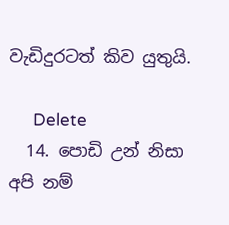වැඩිදුරටත් කිව යුතුයි.

      Delete
  14. පොඩි උන් නිසා අපි නම්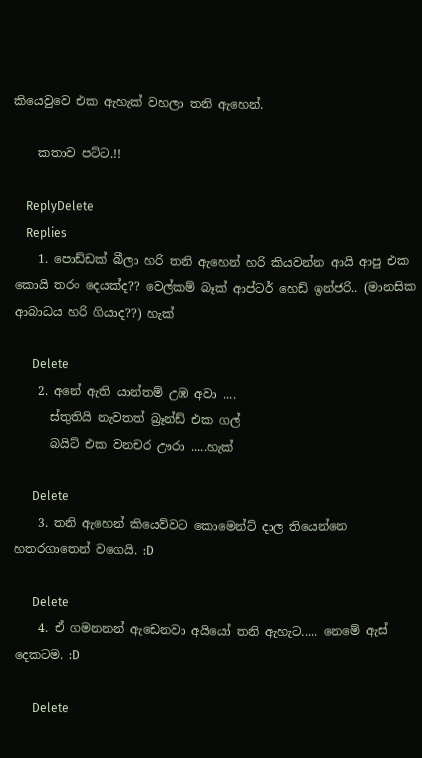කියෙවුවෙ එක ඇහැක් වහලා තනි ඇහෙන්.

    කතාව පට්ට.!!

    ReplyDelete
    Replies
    1. පොඩ්ඩක් බීලා හරි තනි ඇහෙන් හරි කියවන්න ආයි ආපු එක කොයි තරං දෙයක්ද?? වෙල්කම් බෑක් ආප්ටර් හෙඩ් ඉන්ජරි.. (මානසික ආබාධය හරි ගියාද??) හැක්

      Delete
    2. අනේ ඇති යාන්තම් උඹ අවා ....
      ස්තුතියි නැවතත් බ්‍රෑන්ඩ් එක ගල්
      බයිට් එක වනචර ඌරා .....හැක්

      Delete
    3. තනි ඇහෙන් කියෙව්වට කොමෙන්ට් දාල තියෙන්නෙ හතරගාතෙන් වගෙයි. :D

      Delete
    4. ඒ ගමනනන් ඇඩෙනවා අයියෝ තනි ඇහැට..... නෙමේ ඇස් දෙකටම. :D

      Delete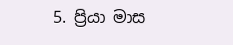5. ප්‍රියා මාස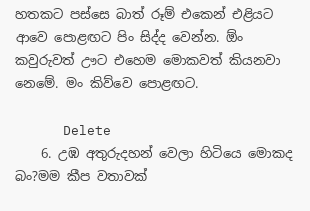හතකට පස්සෙ බාත් රූම් එකෙන් එළියට ආවෙ පොළඟට පිං සිද්ද වෙන්න. ඕං කවුරුවත් ඌට එහෙම මොකවත් කියනවා නෙමේ. මං කිව්වෙ පොළඟට.

      Delete
    6. උඹ අතුරුදහන් වෙලා හිටියෙ මොකද බං?මම කීප වතාවක්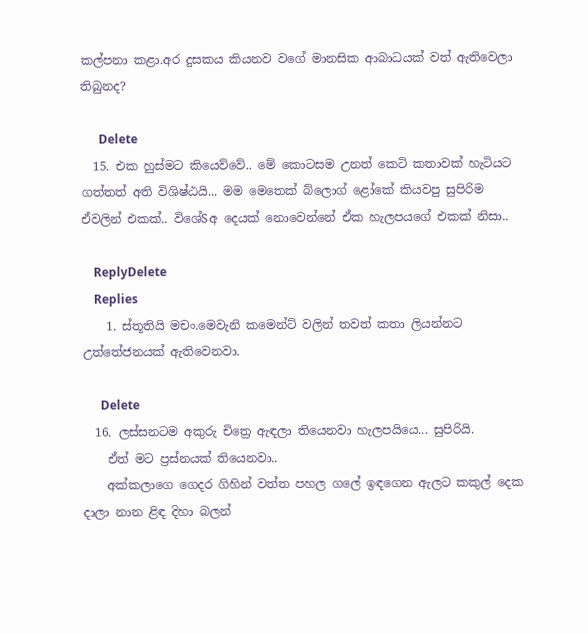කල්පනා කළා.අර දුසකය කියනව වගේ මානසික ආබාධයක් වත් ඇතිවෙලා තිබුනද?

      Delete
  15. එක හුස්මට කියෙව්වේ.. මේ කොටසම උනත් කෙටි කතාවක් හැටියට ගත්තත් අති විශිෂ්ඨයි... මම මෙතෙක් බ්ලොග් ළෝකේ කියවපු සුපිරිම ඒවලින් එකක්.. විශේSඅ දෙයක් නොවෙන්නේ ඒක හැලපයගේ එකක් නිසා..

    ReplyDelete
    Replies
    1. ස්තූතියි මචං.මෙවැනි කමෙන්ට් වලින් තවත් කතා ලියන්නට උත්තේජනයක් ඇතිවෙනවා.

      Delete
  16. ලස්සනටම අකුරු චිත්‍රෙ ඇඳලා තියෙනවා හැලපයියෙ... සුපිරියි.
    ඒත් මට ප්‍රස්නයක් තියෙනවා..
    අක්කලාගෙ ගෙදර ගිහින් වත්ත පහල ගලේ ඉඳගෙන ඇලට කකුල් දෙක දාලා නාන ළිඳ දිහා බලන්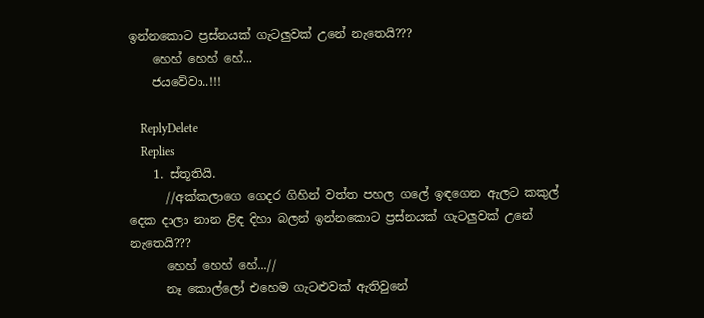ඉන්නකොට ප්‍රස්නයක් ගැටලුවක් උනේ නැතෙයි???
    හෙහ් හෙහ් හේ...
    ජයවේවා..!!!

    ReplyDelete
    Replies
    1. ස්තූතියි.
      //අක්කලාගෙ ගෙදර ගිහින් වත්ත පහල ගලේ ඉඳගෙන ඇලට කකුල් දෙක දාලා නාන ළිඳ දිහා බලන් ඉන්නකොට ප්‍රස්නයක් ගැටලුවක් උනේ නැතෙයි???
      හෙහ් හෙහ් හේ...//
      නෑ කොල්ලෝ එහෙම ගැටළුවක් ඇතිවුනේ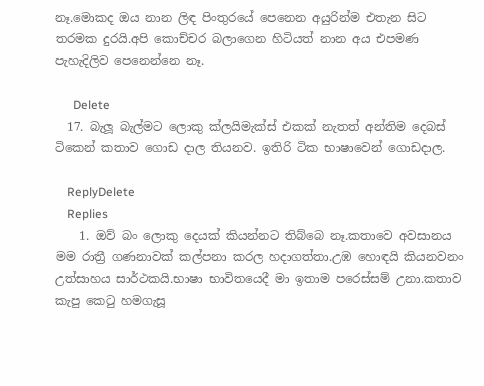නෑ.මොකද ඔය නාන ලිඳ පිංතුරයේ පෙනෙන අයුරින්ම එතැන සිට තරමක දුරයි.අපි කොච්චර බලාගෙන හිටියත් නාන අය එපමණ පැහැදිලිව පෙනෙන්නෙ නෑ.

      Delete
  17. බැලූ බැල්මට ලොකු ක්ලයිමැක්ස් එකක් නැතත් අන්තිම දෙබස් ටිකෙන් කතාව ගොඩ දාල තියනව. ඉතිරි ටික භාෂාවෙන් ගොඩදාල.

    ReplyDelete
    Replies
    1. ඔව් බං ලොකු දෙයක් කියන්නට තිබ්බෙ නෑ.කතාවෙ අවසානය මම රාත්‍රී ගණනාවක් කල්පනා කරල හදාගත්තා.උඹ හොඳයි කියනවනං උත්සාහය සාර්ථකයි.භාෂා භාවිතයෙදී මා ඉතාම පරෙස්සම් උනා.කතාව කැපු කෙටු හමගැසූ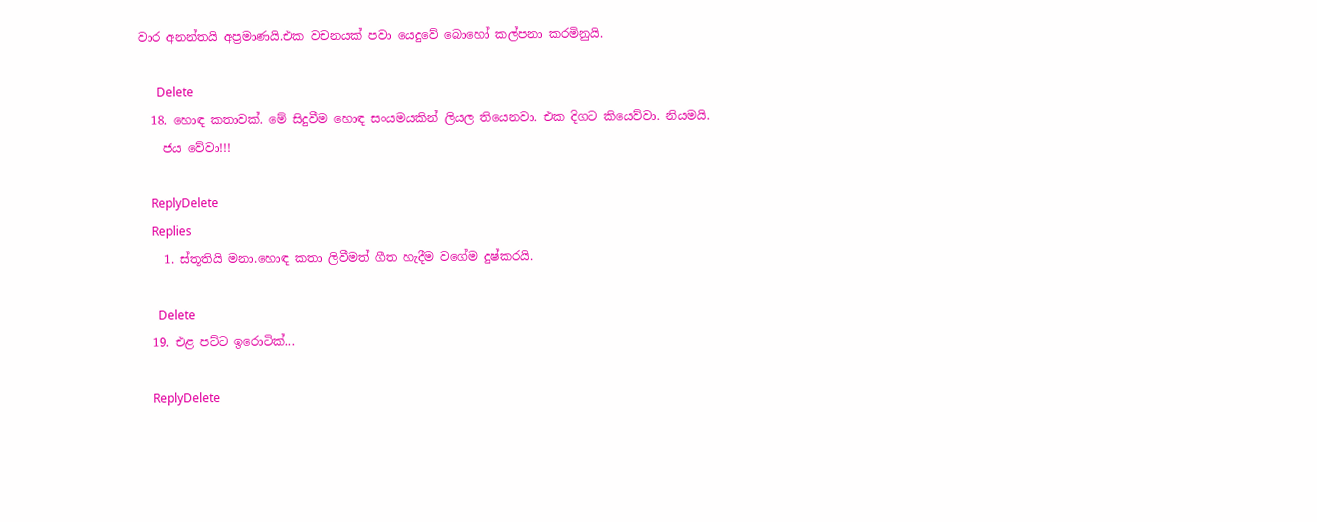වාර අනන්තයි අප්‍රමාණයි.එක වචනයක් පවා යෙදුවේ බොහෝ කල්පනා කරමිනුයි.

      Delete
  18. හොඳ කතාවක්. මේ සිදුවීම හොඳ සංයමයකින් ලියල තියෙනවා. එක දිගට කියෙව්වා. නියමයි.
    ජය වේවා!!!

    ReplyDelete
    Replies
    1. ස්තූතියි මනා.හොඳ කතා ලිවීමත් ගීත හැදීම වගේම දුෂ්කරයි.

      Delete
  19. එළ පට්ට ඉරොටික්...

    ReplyDelete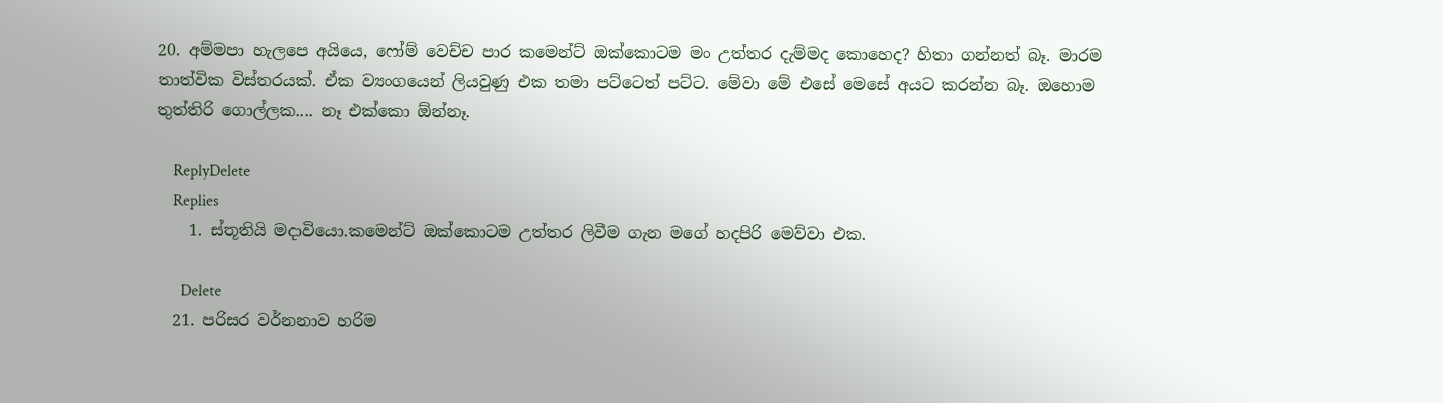20. අම්මපා හැලපෙ අයියෙ, ෆෝම් වෙච්ච පාර කමෙන්ට් ඔක්කොටම මං උත්තර දැම්මද කොහෙද? හිතා ගන්නත් බෑ. මාරම තාත්වික විස්තරයක්. ඒක ව්‍යංගයෙන් ලියවුණු එක තමා පට්ටෙත් පට්ට. මේවා මේ එසේ මෙසේ අයට කරන්න බෑ. ඔහොම තුත්තිරි ගොල්ලක.... නෑ එක්කො ඕන්නෑ.

    ReplyDelete
    Replies
    1. ස්තූතියි මදාවියො.කමෙන්ට් ඔක්කොටම උත්තර ලිවීම ගැන මගේ හදපිරි මෙව්වා එක.

      Delete
  21. පරිසර වර්නනාව හරිම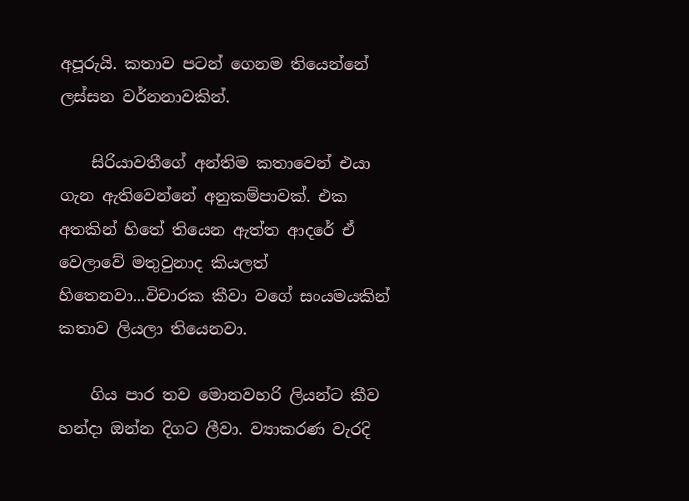අපූරුයි. කතාව පටන් ගෙනම තියෙන්නේ ලස්සන වර්නනාවකින්.

    සිරියාවතීගේ අන්තිම කතාවෙන් එයා ගැන ඇතිවෙන්නේ අනුකම්පාවක්. එක අතකින් හිතේ තියෙන ඇත්ත ආදරේ ඒ වෙලාවේ මතුවුනාද කියලත් හිතෙනවා...විචාරක කීවා වගේ සංයමයකින් කතාව ලියලා තියෙනවා.

    ගිය පාර තව මොනවහරි ලියන්ට කීව හන්දා ඔන්න දිගට ලීවා. ව්‍යාකරණ වැරදි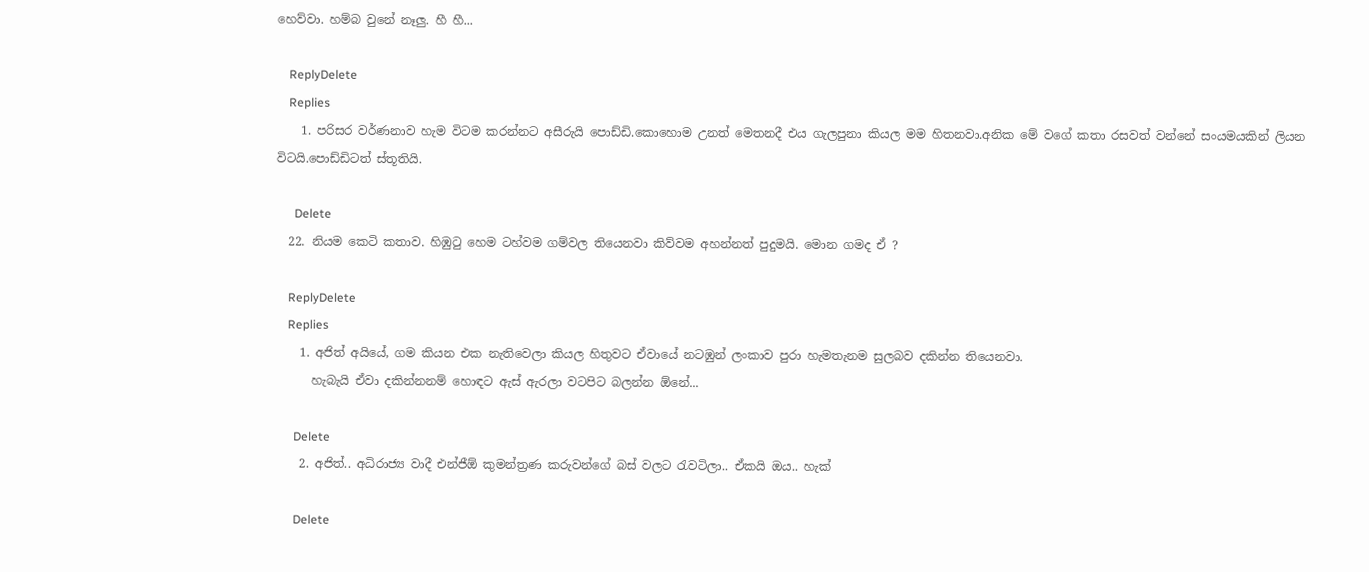හෙව්වා. හම්බ වුනේ නෑලු. හී හී...

    ReplyDelete
    Replies
    1. පරිසර වර්ණනාව හැම විටම කරන්නට අසීරුයි පොඩ්ඩි.කොහොම උනත් මෙතනදී එය ගැලපුනා කියල මම හිතනවා.අනික මේ වගේ කතා රසවත් වන්නේ සංයමයකින් ලියන විටයි.පොඩ්ඩිටත් ස්තූතියි.

      Delete
  22. නියම කෙටි කතාව. හිඹුටු හෙම ටහ්වම ගම්වල තියෙනවා කිව්වම අහන්නත් පුදුමයි. මොන ගමද ඒ ?

    ReplyDelete
    Replies
    1. අජිත් අයියේ, ගම කියන එක නැතිවෙලා කියල හිතුවට ඒවායේ නටඹුන් ලංකාව පුරා හැමතැනම සුලබව දකින්න තියෙනවා.
      හැබැයි ඒවා දකින්නනම් හොඳට ඇස් ඇරලා වටපිට බලන්න ඕනේ...

      Delete
    2. අජිත්.. අධිරාජ්‍ය වාදී එන්ජීඕ කුමන්ත්‍රණ කරුවන්ගේ බස් වලට රැවටිලා.. ඒකයි ඔය.. හැක්

      Delete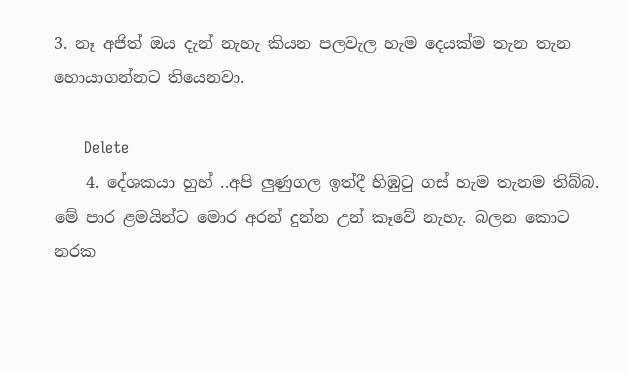3. නෑ අජිත් ඔය දැන් නැහැ කියන පලවැල හැම දෙයක්ම තැන තැන හොයාගන්නට තියෙනවා.

      Delete
    4. දේශකයා හුහ් ..අපි ලුණුගල ඉත්දී හිඹුටු ගස් හැම තැනම තිබ්බ. මේ පාර ළමයින්ට මොර අරන් දුන්න උන් කෑවේ නැහැ. බලන කොට නරක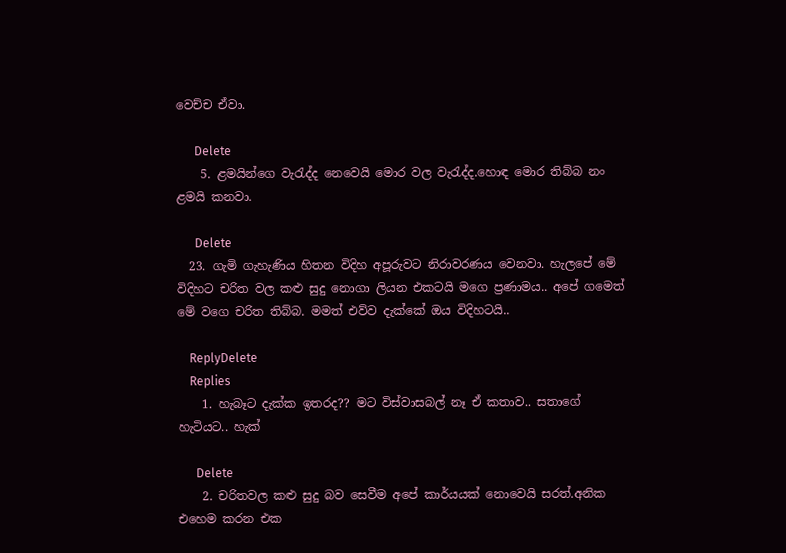වෙච්ච ඒවා.

      Delete
    5. ළමයින්ගෙ වැරැද්ද නෙවෙයි මොර වල වැරැද්ද.හොඳ මොර තිබ්බ නං ළමයි කනවා.

      Delete
  23. ගැමි ගැහැණිය හිතන විදිහ අපූරුවට නිරාවරණය වෙනවා. හැලපේ මේ විදිහට චරිත වල කළු සුදු නොගා ලියන එකටයි මගෙ ප්‍රණාමය.. අපේ ගමෙත් මේ වගෙ චරිත තිබ්බ. මමත් එව්ව දැක්කේ ඔය විදිහටයි..

    ReplyDelete
    Replies
    1. හැබෑට දැක්ක ඉතරද?? මට විස්වාසබල් නෑ ඒ කතාව.. සතාගේ හැටියට.. හැක්

      Delete
    2. චරිතවල කළු සුදු බව සෙවීම අපේ කාර්යයක් නොවෙයි සරත්.අනික එහෙම කරන එක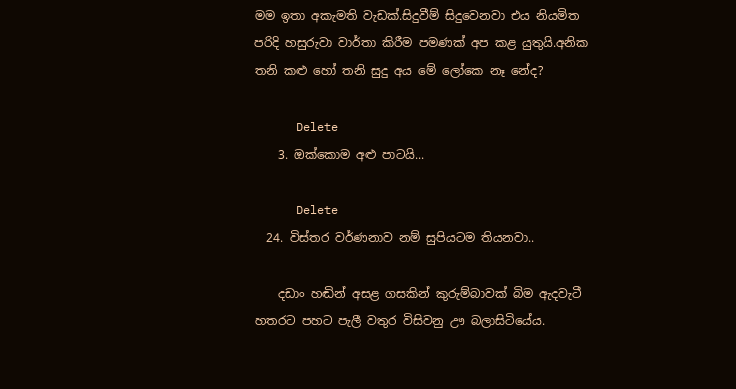මම ඉතා අකැමති වැඩක්.සිදුවීම් සිදුවෙනවා එය නියමිත පරිදි හසුරුවා වාර්තා කිරීම පමණක් අප කළ යුතුයි.අනික තනි කළු හෝ තනි සුදු අය මේ ලෝකෙ නෑ නේද?

      Delete
    3. ඔක්කොම අළු පාටයි...

      Delete
  24. විස්තර වර්ණනාව නම් සුපියටම තියනවා..

    දඩාං හඬින් අසළ ගසකින් කුරුම්බාවක් බිම ඇදවැටී හතරට පහට පැලී වතුර විසිවනු ඌ බලාසිටියේය.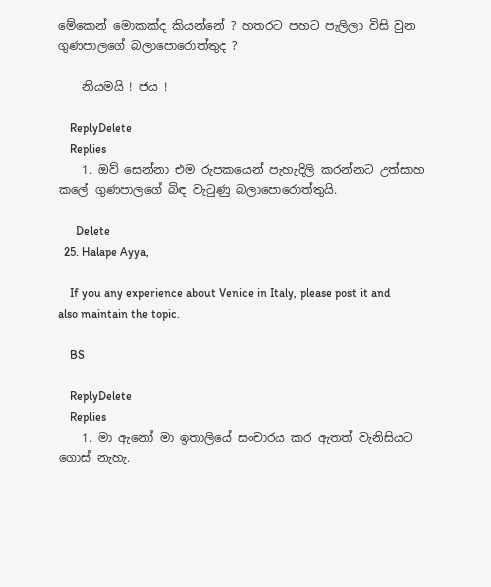මේකෙන් මොකක්ද කියන්නේ ? හතරට පහට පැලිලා විසි වුන ගුණපාලගේ බලාපොරොත්තුද ?

    නියමයි ! ජය !

    ReplyDelete
    Replies
    1. ඔව් සෙන්නා එම රුපකයෙන් පැහැදිලි කරන්නට උත්සාහ කලේ ගුණපාලගේ බිඳ වැටුණු බලාපොරොත්තුයි.

      Delete
  25. Halape Ayya,

    If you any experience about Venice in Italy, please post it and also maintain the topic.

    BS

    ReplyDelete
    Replies
    1. මා ඇනෝ මා ඉතාලියේ සංචාරය කර ඇතත් වැනිසියට ගොස් නැහැ.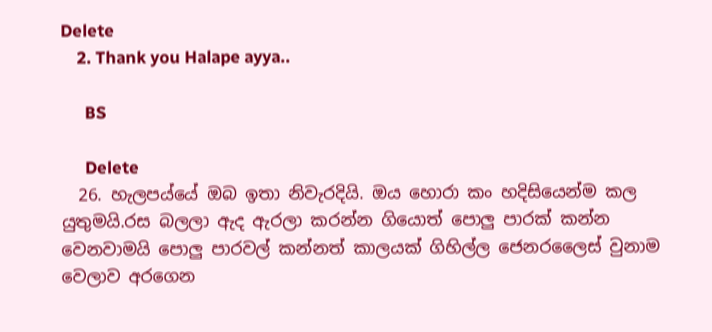Delete
    2. Thank you Halape ayya..

      BS

      Delete
  26. හැලපය්යේ ඔබ ඉතා නිවැරදියි. ඔය හොරා කං හදිසියෙන්ම කල යුතුමයි.රස බලලා ඇද ඇරලා කරන්න ගියොත් පොලු පාරක් කන්න වෙනවාමයි පොලු පාරවල් කන්නත් කාලයක් ගිහිල්ල ජෙනරලෛස් වුනාම වෙලාව අරගෙන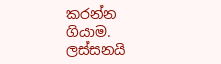කරන්න ගියාම. ලස්සනයි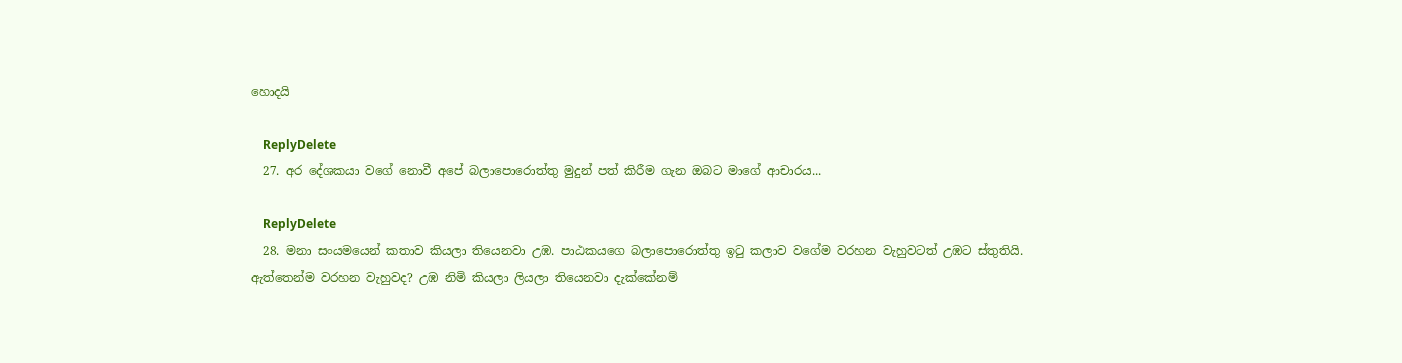හොදයි

    ReplyDelete
  27. අර දේශකයා වගේ නොවී අපේ බලාපොරොත්තු මුදුන් පත් කිරීම ගැන ඔබට මාගේ ආචාරය...

    ReplyDelete
  28. මනා සංයමයෙන් කතාව කියලා තියෙනවා උඹ. පාඨකයගෙ බලාපොරොත්තු ඉ‍ටු කලාව වගේම වරහන වැහුවටත් උඹට ස්තුතියි. ඇත්තෙන්ම වරහන වැහුවද? උඹ නිමි කියලා ලියලා තියෙනවා දැක්කේනම්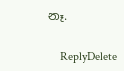නෑ.

    ReplyDelete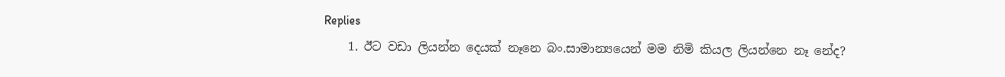Replies
    1. ඊට වඩා ලියන්න දෙයක් නෑනෙ බං.සාමාන්‍යයෙන් මම නිමි කියල ලියන්නෙ නෑ නේද?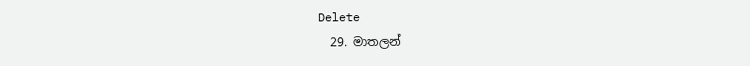Delete
  29. මාතලන්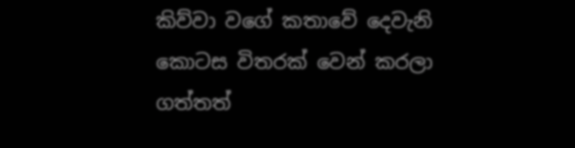කිව්වා වගේ කතාවේ දෙවැනි කොටස විතරක් වෙන් කරලා ගත්තත්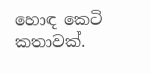හොඳ කෙටි කතාවක්.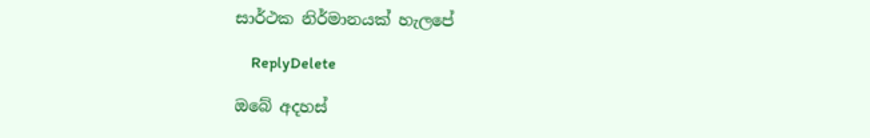සාර්ථක නිර්මානයක් හැලපේ

    ReplyDelete

ඔබේ අදහස්